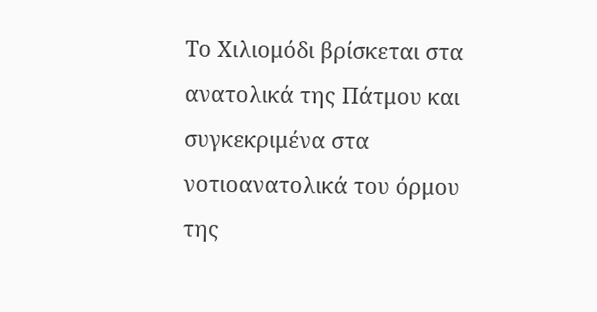Το Χιλιομόδι βρίσκεται στα ανατολικά της Πάτμου και συγκεκριμένα στα νοτιοανατολικά του όρμου της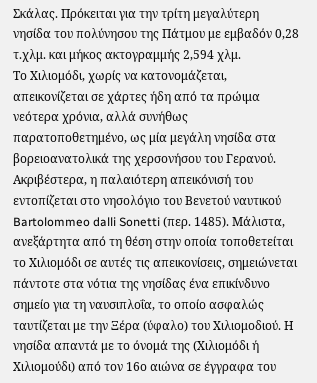Σκάλας. Πρόκειται για την τρίτη μεγαλύτερη νησίδα του πολύνησου της Πάτμου με εμβαδόν 0,28 τ.χλμ. και μήκος ακτογραμμής 2,594 χλμ.
Το Χιλιομόδι, χωρίς να κατονομάζεται, απεικονίζεται σε χάρτες ήδη από τα πρώιμα νεότερα χρόνια, αλλά συνήθως παρατοποθετημένο, ως μία μεγάλη νησίδα στα βορειοανατολικά της χερσονήσου του Γερανού. Ακριβέστερα, η παλαιότερη απεικόνισή του εντοπίζεται στο νησολόγιο του Βενετού ναυτικού Bartolommeo dalli Sonetti (περ. 1485). Μάλιστα, ανεξάρτητα από τη θέση στην οποία τοποθετείται το Χιλιομόδι σε αυτές τις απεικονίσεις, σημειώνεται πάντοτε στα νότια της νησίδας ένα επικίνδυνο σημείο για τη ναυσιπλοΐα, το οποίο ασφαλώς ταυτίζεται με την Ξέρα (ύφαλο) του Χιλιομοδιού. Η νησίδα απαντά με το όνομά της (Χιλιομόδι ή Χιλιομούδι) από τον 16ο αιώνα σε έγγραφα του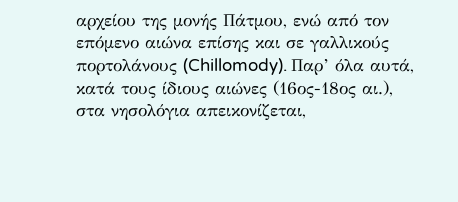αρχείου της μονής Πάτμου, ενώ από τον επόμενο αιώνα επίσης και σε γαλλικούς πορτολάνους (Chillomody). Παρ’ όλα αυτά, κατά τους ίδιους αιώνες (16ος-18ος αι.), στα νησολόγια απεικονίζεται,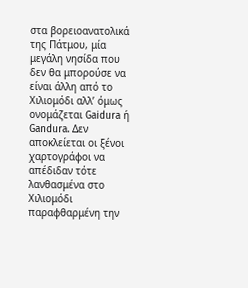στα βορειοανατολικά της Πάτμου, μία μεγάλη νησίδα που δεν θα μπορούσε να είναι άλλη από το Χιλιομόδι αλλ’ όμως ονομάζεται Gaidura ή Gandura. Δεν αποκλείεται οι ξένοι χαρτογράφοι να απέδιδαν τότε λανθασμένα στο Χιλιομόδι παραφθαρμένη την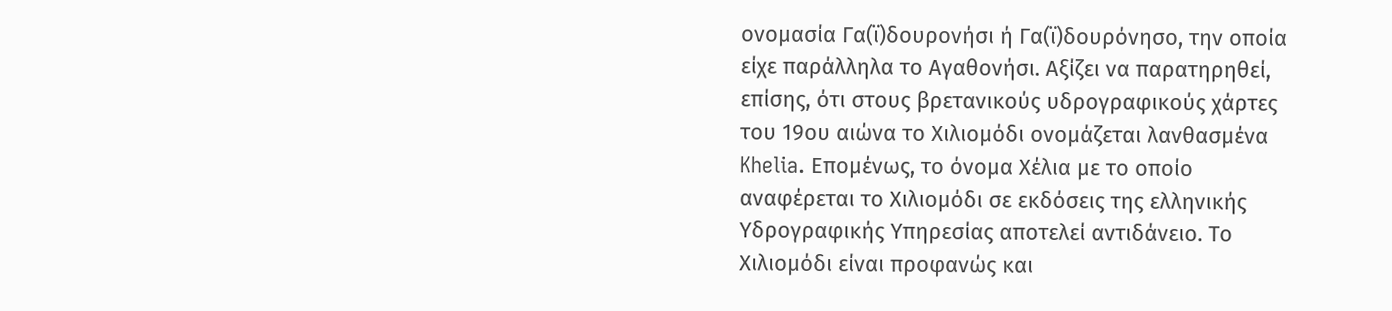ονομασία Γα(ϊ)δουρονήσι ή Γα(ϊ)δουρόνησο, την οποία είχε παράλληλα το Αγαθονήσι. Αξίζει να παρατηρηθεί, επίσης, ότι στους βρετανικούς υδρογραφικούς χάρτες του 19ου αιώνα το Χιλιομόδι ονομάζεται λανθασμένα Khelia. Επομένως, το όνομα Xέλια με το οποίο αναφέρεται το Χιλιομόδι σε εκδόσεις της ελληνικής Υδρογραφικής Υπηρεσίας αποτελεί αντιδάνειο. Το Χιλιομόδι είναι προφανώς και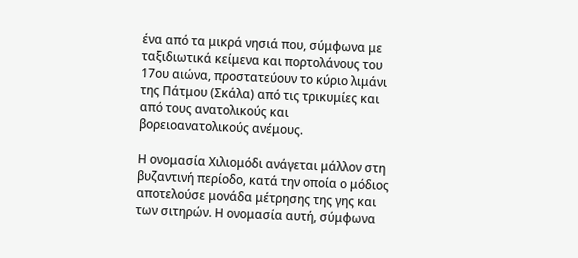ένα από τα μικρά νησιά που, σύμφωνα με ταξιδιωτικά κείμενα και πορτολάνους του 17ου αιώνα, προστατεύουν το κύριο λιμάνι της Πάτμου (Σκάλα) από τις τρικυμίες και από τους ανατολικούς και βορειοανατολικούς ανέμους.

Η ονομασία Χιλιομόδι ανάγεται μάλλον στη βυζαντινή περίοδο, κατά την οποία ο μόδιος αποτελούσε μονάδα μέτρησης της γης και των σιτηρών. Η ονομασία αυτή, σύμφωνα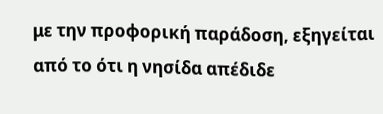με την προφορική παράδοση, εξηγείται από το ότι η νησίδα απέδιδε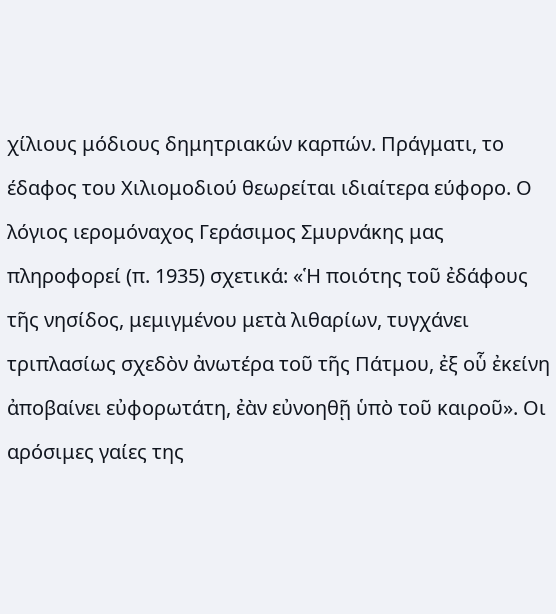χίλιους μόδιους δημητριακών καρπών. Πράγματι, το έδαφος του Χιλιομοδιού θεωρείται ιδιαίτερα εύφορο. Ο λόγιος ιερομόναχος Γεράσιμος Σμυρνάκης μας πληροφορεί (π. 1935) σχετικά: «Ἡ ποιότης τοῦ ἐδάφους τῆς νησίδος, μεμιγμένου μετὰ λιθαρίων, τυγχάνει τριπλασίως σχεδὸν ἀνωτέρα τοῦ τῆς Πάτμου, ἐξ οὗ ἐκείνη ἀποβαίνει εὐφορωτάτη, ἐὰν εὐνοηθῇ ὑπὸ τοῦ καιροῦ». Οι αρόσιμες γαίες της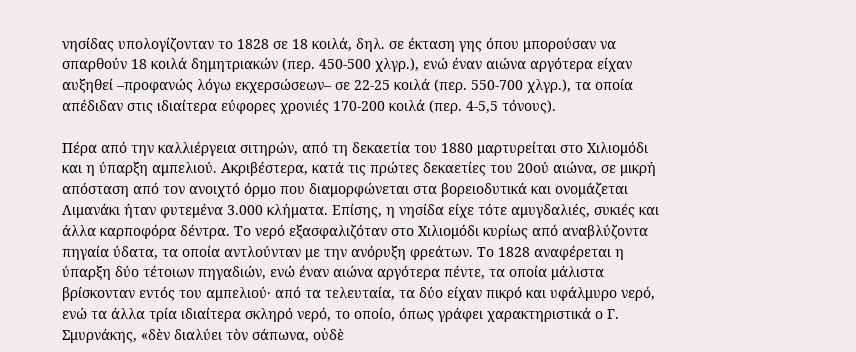νησίδας υπολογίζονταν το 1828 σε 18 κοιλά, δηλ. σε έκταση γης όπου μπορούσαν να σπαρθούν 18 κοιλά δημητριακών (περ. 450-500 χλγρ.), ενώ έναν αιώνα αργότερα είχαν αυξηθεί –προφανώς λόγω εκχερσώσεων– σε 22-25 κοιλά (περ. 550-700 χλγρ.), τα οποία απέδιδαν στις ιδιαίτερα εύφορες χρονιές 170-200 κοιλά (περ. 4-5,5 τόνους).

Πέρα από την καλλιέργεια σιτηρών, από τη δεκαετία του 1880 μαρτυρείται στο Χιλιομόδι και η ύπαρξη αμπελιού. Ακριβέστερα, κατά τις πρώτες δεκαετίες του 20ού αιώνα, σε μικρή απόσταση από τον ανοιχτό όρμο που διαμορφώνεται στα βορειοδυτικά και ονομάζεται Λιμανάκι ήταν φυτεμένα 3.000 κλήματα. Επίσης, η νησίδα είχε τότε αμυγδαλιές, συκιές και άλλα καρποφόρα δέντρα. Το νερό εξασφαλιζόταν στο Χιλιομόδι κυρίως από αναβλύζοντα πηγαία ύδατα, τα οποία αντλούνταν με την ανόρυξη φρεάτων. Το 1828 αναφέρεται η ύπαρξη δύο τέτοιων πηγαδιών, ενώ έναν αιώνα αργότερα πέντε, τα οποία μάλιστα βρίσκονταν εντός του αμπελιού· από τα τελευταία, τα δύο είχαν πικρό και υφάλμυρο νερό, ενώ τα άλλα τρία ιδιαίτερα σκληρό νερό, το οποίο, όπως γράφει χαρακτηριστικά ο Γ. Σμυρνάκης, «δὲν διαλύει τὸν σάπωνα, οὐδὲ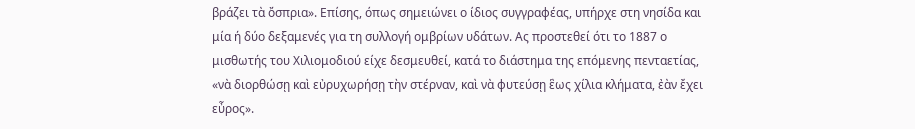βράζει τὰ ὄσπρια». Επίσης, όπως σημειώνει ο ίδιος συγγραφέας, υπήρχε στη νησίδα και μία ή δύο δεξαμενές για τη συλλογή ομβρίων υδάτων. Ας προστεθεί ότι το 1887 ο μισθωτής του Χιλιομοδιού είχε δεσμευθεί, κατά το διάστημα της επόμενης πενταετίας, «νὰ διορθώσῃ καὶ εὐρυχωρήσῃ τὴν στέρναν, καὶ νὰ φυτεύσῃ ἓως χίλια κλήματα, ἐὰν ἔχει εὖρος».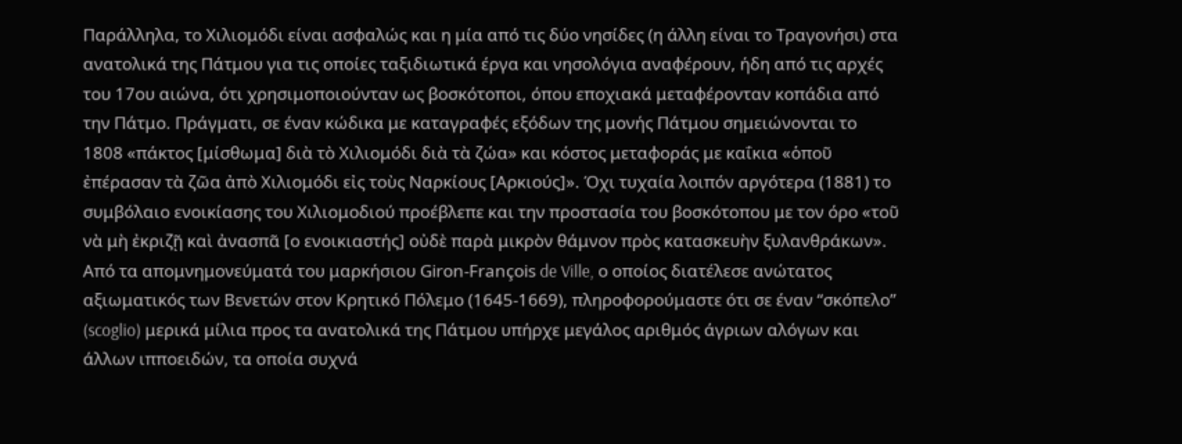Παράλληλα, το Χιλιομόδι είναι ασφαλώς και η μία από τις δύο νησίδες (η άλλη είναι το Τραγονήσι) στα ανατολικά της Πάτμου για τις οποίες ταξιδιωτικά έργα και νησολόγια αναφέρουν, ήδη από τις αρχές του 17ου αιώνα, ότι χρησιμοποιούνταν ως βοσκότοποι, όπου εποχιακά μεταφέρονταν κοπάδια από την Πάτμο. Πράγματι, σε έναν κώδικα με καταγραφές εξόδων της μονής Πάτμου σημειώνονται το 1808 «πάκτος [μίσθωμα] διὰ τὸ Χιλιομόδι διὰ τὰ ζώα» και κόστος μεταφοράς με καΐκια «ὁποῦ ἐπέρασαν τὰ ζῶα ἀπὸ Χιλιομόδι εἰς τοὺς Ναρκίους [Αρκιούς]». Όχι τυχαία λοιπόν αργότερα (1881) το συμβόλαιο ενοικίασης του Χιλιομοδιού προέβλεπε και την προστασία του βοσκότοπου με τον όρο «τοῦ νὰ μὴ ἐκριζῇ καὶ ἀνασπᾶ [ο ενοικιαστής] οὐδὲ παρὰ μικρὸν θάμνον πρὸς κατασκευὴν ξυλανθράκων». Από τα απομνημονεύματά του μαρκήσιου Giron-François de Ville, ο οποίος διατέλεσε ανώτατος αξιωματικός των Βενετών στον Κρητικό Πόλεμο (1645-1669), πληροφορούμαστε ότι σε έναν “σκόπελο” (scoglio) μερικά μίλια προς τα ανατολικά της Πάτμου υπήρχε μεγάλος αριθμός άγριων αλόγων και άλλων ιπποειδών, τα οποία συχνά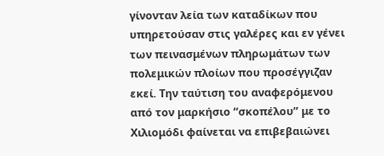γίνονταν λεία των καταδίκων που υπηρετούσαν στις γαλέρες και εν γένει των πεινασμένων πληρωμάτων των πολεμικών πλοίων που προσέγγιζαν εκεί. Την ταύτιση του αναφερόμενου από τον μαρκήσιο “σκοπέλου” με το Χιλιομόδι φαίνεται να επιβεβαιώνει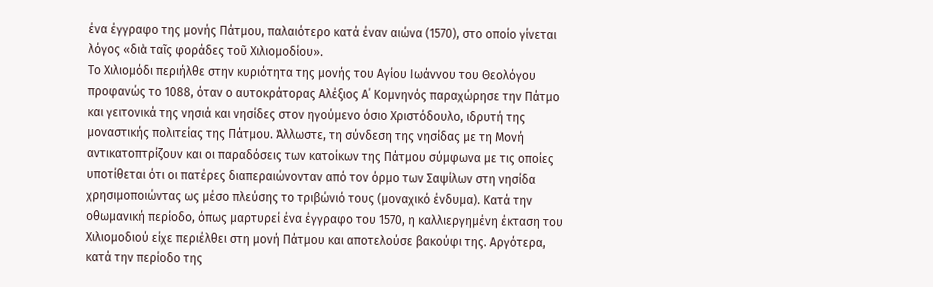ένα έγγραφο της μονής Πάτμου, παλαιότερο κατά έναν αιώνα (1570), στο οποίο γίνεται λόγος «διὰ ταῖς φοράδες τοῦ Χιλιομοδίου».
Το Χιλιομόδι περιήλθε στην κυριότητα της μονής του Αγίου Ιωάννου του Θεολόγου προφανώς το 1088, όταν ο αυτοκράτορας Αλέξιος Α΄ Κομνηνός παραχώρησε την Πάτμο και γειτονικά της νησιά και νησίδες στον ηγούμενο όσιο Χριστόδουλο, ιδρυτή της μοναστικής πολιτείας της Πάτμου. Άλλωστε, τη σύνδεση της νησίδας με τη Μονή αντικατοπτρίζουν και οι παραδόσεις των κατοίκων της Πάτμου σύμφωνα με τις οποίες υποτίθεται ότι οι πατέρες διαπεραιώνονταν από τον όρμο των Σαψίλων στη νησίδα χρησιμοποιώντας ως μέσο πλεύσης το τριβώνιό τους (μοναχικό ένδυμα). Κατά την οθωμανική περίοδο, όπως μαρτυρεί ένα έγγραφο του 1570, η καλλιεργημένη έκταση του Χιλιομοδιού είχε περιέλθει στη μονή Πάτμου και αποτελούσε βακούφι της. Αργότερα, κατά την περίοδο της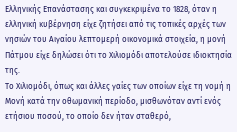Ελληνικής Επανάστασης και συγκεκριμένα το 1828, όταν η ελληνική κυβέρνηση είχε ζητήσει από τις τοπικές αρχές των νησιών του Αιγαίου λεπτομερή οικονομικά στοιχεία, η μονή Πάτμου είχε δηλώσει ότι το Χιλιομόδι αποτελούσε ιδιοκτησία της.
Το Χιλιομόδι, όπως και άλλες γαίες των οποίων είχε τη νομή η Μονή κατά την οθωμανική περίοδο, μισθωνόταν αντί ενός ετήσιου ποσού, το οποίο δεν ήταν σταθερό,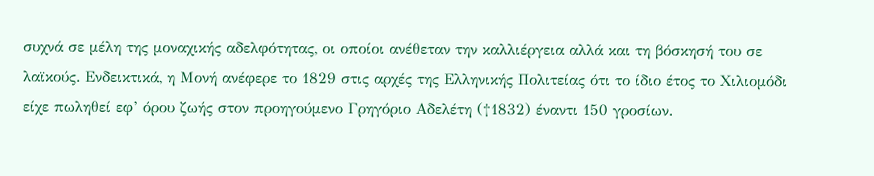συχνά σε μέλη της μοναχικής αδελφότητας, οι οποίοι ανέθεταν την καλλιέργεια αλλά και τη βόσκησή του σε λαϊκούς. Ενδεικτικά, η Μονή ανέφερε το 1829 στις αρχές της Ελληνικής Πολιτείας ότι το ίδιο έτος το Χιλιομόδι είχε πωληθεί εφ’ όρου ζωής στον προηγούμενο Γρηγόριο Αδελέτη (†1832) έναντι 150 γροσίων.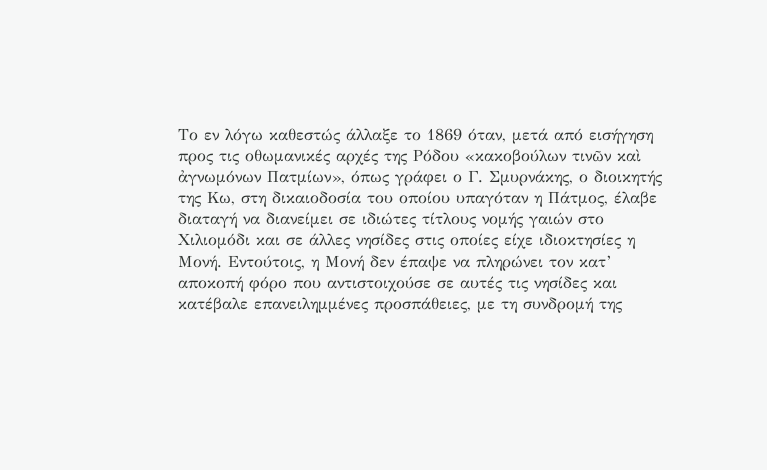Το εν λόγω καθεστώς άλλαξε το 1869 όταν, μετά από εισήγηση προς τις οθωμανικές αρχές της Ρόδου «κακοβούλων τινῶν καὶ ἀγνωμόνων Πατμίων», όπως γράφει ο Γ. Σμυρνάκης, ο διοικητής της Κω, στη δικαιοδοσία του οποίου υπαγόταν η Πάτμος, έλαβε διαταγή να διανείμει σε ιδιώτες τίτλους νομής γαιών στο Χιλιομόδι και σε άλλες νησίδες στις οποίες είχε ιδιοκτησίες η Μονή. Εντούτοις, η Μονή δεν έπαψε να πληρώνει τον κατ’ αποκοπή φόρο που αντιστοιχούσε σε αυτές τις νησίδες και κατέβαλε επανειλημμένες προσπάθειες, με τη συνδρομή της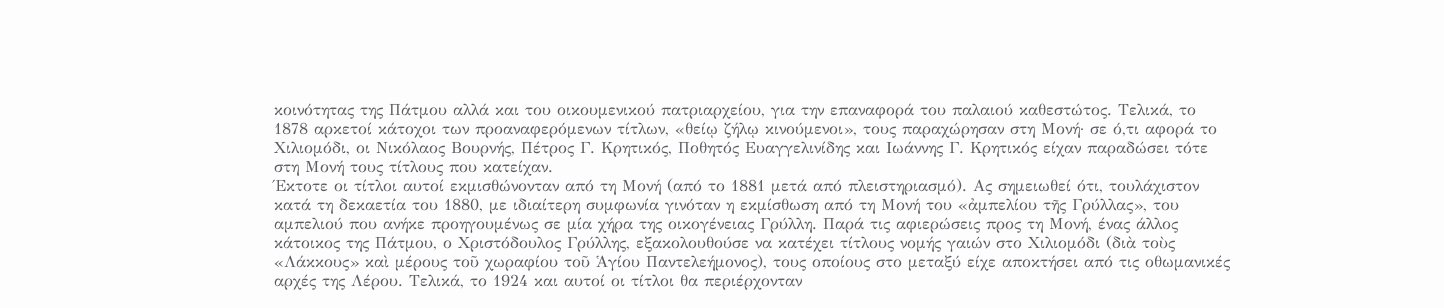κοινότητας της Πάτμου αλλά και του οικουμενικού πατριαρχείου, για την επαναφορά του παλαιού καθεστώτος. Τελικά, το 1878 αρκετοί κάτοχοι των προαναφερόμενων τίτλων, «θείῳ ζήλῳ κινούμενοι», τους παραχώρησαν στη Μονή· σε ό,τι αφορά το Χιλιομόδι, οι Νικόλαος Βουρνής, Πέτρος Γ. Κρητικός, Ποθητός Ευαγγελινίδης και Ιωάννης Γ. Κρητικός είχαν παραδώσει τότε στη Μονή τους τίτλους που κατείχαν.
Έκτοτε οι τίτλοι αυτοί εκμισθώνονταν από τη Μονή (από το 1881 μετά από πλειστηριασμό). Ας σημειωθεί ότι, τουλάχιστον κατά τη δεκαετία του 1880, με ιδιαίτερη συμφωνία γινόταν η εκμίσθωση από τη Μονή του «ἀμπελίου τῆς Γρύλλας», του αμπελιού που ανήκε προηγουμένως σε μία χήρα της οικογένειας Γρύλλη. Παρά τις αφιερώσεις προς τη Μονή, ένας άλλος κάτοικος της Πάτμου, ο Χριστόδουλος Γρύλλης, εξακολουθούσε να κατέχει τίτλους νομής γαιών στο Χιλιομόδι (διὰ τοὺς «Λάκκους» καὶ μέρους τοῦ χωραφίου τοῦ Ἁγίου Παντελεήμονος), τους οποίους στο μεταξύ είχε αποκτήσει από τις οθωμανικές αρχές της Λέρου. Τελικά, το 1924 και αυτοί οι τίτλοι θα περιέρχονταν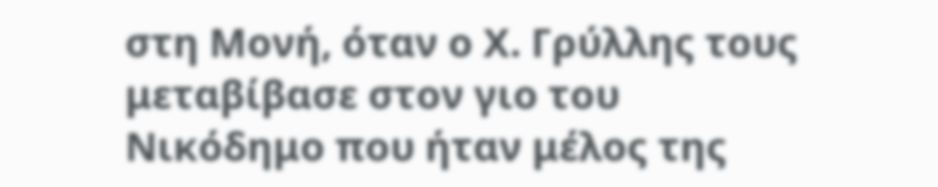στη Μονή, όταν ο Χ. Γρύλλης τους μεταβίβασε στον γιο του Νικόδημο που ήταν μέλος της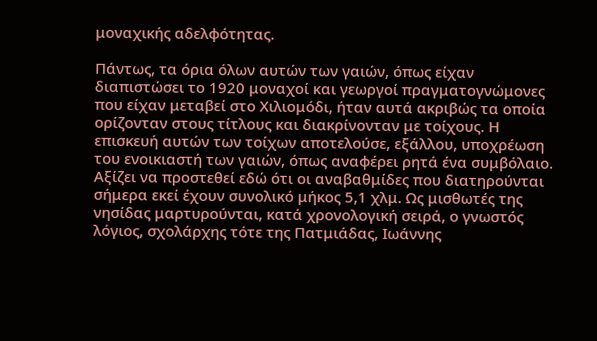μοναχικής αδελφότητας.

Πάντως, τα όρια όλων αυτών των γαιών, όπως είχαν διαπιστώσει το 1920 μοναχοί και γεωργοί πραγματογνώμονες που είχαν μεταβεί στο Χιλιομόδι, ήταν αυτά ακριβώς τα οποία ορίζονταν στους τίτλους και διακρίνονταν με τοίχους. Η επισκευή αυτών των τοίχων αποτελούσε, εξάλλου, υποχρέωση του ενοικιαστή των γαιών, όπως αναφέρει ρητά ένα συμβόλαιο. Αξίζει να προστεθεί εδώ ότι οι αναβαθμίδες που διατηρούνται σήμερα εκεί έχουν συνολικό μήκος 5,1 χλμ. Ως μισθωτές της νησίδας μαρτυρούνται, κατά χρονολογική σειρά, ο γνωστός λόγιος, σχολάρχης τότε της Πατμιάδας, Ιωάννης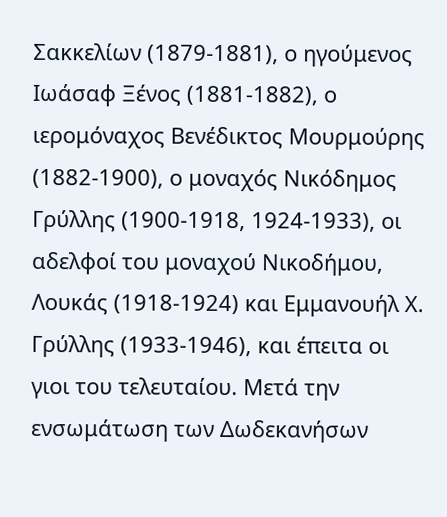Σακκελίων (1879-1881), ο ηγούμενος Ιωάσαφ Ξένος (1881-1882), ο ιερομόναχος Βενέδικτος Μουρμούρης (1882-1900), ο μοναχός Νικόδημος Γρύλλης (1900-1918, 1924-1933), οι αδελφοί του μοναχού Νικοδήμου, Λουκάς (1918-1924) και Εμμανουήλ Χ. Γρύλλης (1933-1946), και έπειτα οι γιοι του τελευταίου. Μετά την ενσωμάτωση των Δωδεκανήσων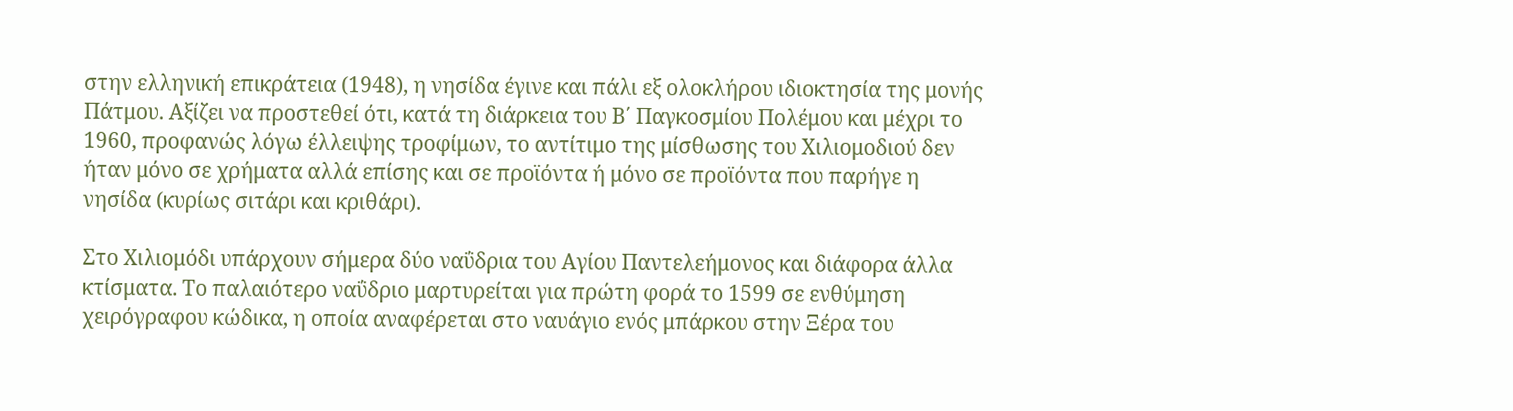στην ελληνική επικράτεια (1948), η νησίδα έγινε και πάλι εξ ολοκλήρου ιδιοκτησία της μονής Πάτμου. Αξίζει να προστεθεί ότι, κατά τη διάρκεια του Β΄ Παγκοσμίου Πολέμου και μέχρι το 1960, προφανώς λόγω έλλειψης τροφίμων, το αντίτιμο της μίσθωσης του Χιλιομοδιού δεν ήταν μόνο σε χρήματα αλλά επίσης και σε προϊόντα ή μόνο σε προϊόντα που παρήγε η νησίδα (κυρίως σιτάρι και κριθάρι).

Στο Χιλιομόδι υπάρχουν σήμερα δύο ναΰδρια του Αγίου Παντελεήμονος και διάφορα άλλα κτίσματα. Το παλαιότερο ναΰδριο μαρτυρείται για πρώτη φορά το 1599 σε ενθύμηση χειρόγραφου κώδικα, η οποία αναφέρεται στο ναυάγιο ενός μπάρκου στην Ξέρα του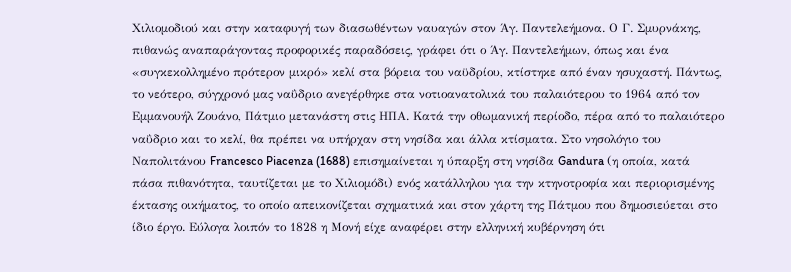Χιλιομοδιού και στην καταφυγή των διασωθέντων ναυαγών στον Άγ. Παντελεήμονα. Ο Γ. Σμυρνάκης, πιθανώς αναπαράγοντας προφορικές παραδόσεις, γράφει ότι ο Άγ. Παντελεήμων, όπως και ένα «συγκεκολλημένο πρότερον μικρό» κελί στα βόρεια του ναϋδρίου, κτίστηκε από έναν ησυχαστή. Πάντως, το νεότερο, σύγχρονό μας ναΰδριο ανεγέρθηκε στα νοτιοανατολικά του παλαιότερου το 1964 από τον Εμμανουήλ Ζουάνο, Πάτμιο μετανάστη στις ΗΠΑ. Κατά την οθωμανική περίοδο, πέρα από το παλαιότερο ναΰδριο και το κελί, θα πρέπει να υπήρχαν στη νησίδα και άλλα κτίσματα. Στο νησολόγιο του Ναπολιτάνου Francesco Piacenza (1688) επισημαίνεται η ύπαρξη στη νησίδα Gandura (η οποία, κατά πάσα πιθανότητα, ταυτίζεται με το Χιλιομόδι) ενός κατάλληλου για την κτηνοτροφία και περιορισμένης έκτασης οικήματος, το οποίο απεικονίζεται σχηματικά και στον χάρτη της Πάτμου που δημοσιεύεται στο ίδιο έργο. Εύλογα λοιπόν το 1828 η Μονή είχε αναφέρει στην ελληνική κυβέρνηση ότι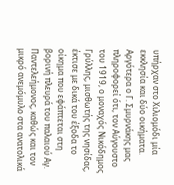υπήρχαν στο Χιλιομόδι μία εκκλησία και δύο οικήματα. Αργότερα ο Γ. Σμυρνάκης μας πληροφορεί ότι, τον Αύγουστο του 1919, ο μοναχός Νικόδημος Γρύλλης, μισθωτής της νησίδας, έκτισε με δικά του έξοδα το οίκημα που εφάπτεται στη βορινή πλευρά του παλαιού Αγ. Παντελεήμονος, καθώς και τον μικρό ανεμόμυλο στα ανατολικά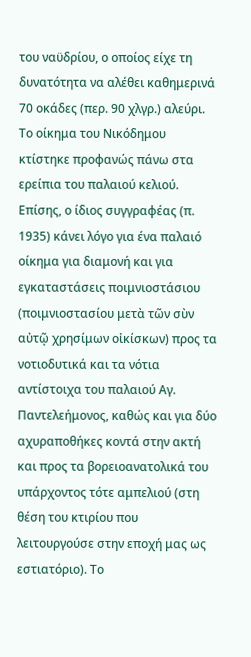του ναϋδρίου, ο οποίος είχε τη δυνατότητα να αλέθει καθημερινά 70 οκάδες (περ. 90 χλγρ.) αλεύρι. Το οίκημα του Νικόδημου κτίστηκε προφανώς πάνω στα ερείπια του παλαιού κελιού. Επίσης, ο ίδιος συγγραφέας (π. 1935) κάνει λόγο για ένα παλαιό οίκημα για διαμονή και για εγκαταστάσεις ποιμνιοστάσιου (ποιμνιοστασίου μετὰ τῶν σὺν αὐτῷ χρησίμων οἰκίσκων) προς τα νοτιοδυτικά και τα νότια αντίστοιχα του παλαιού Αγ. Παντελεήμονος, καθώς και για δύο αχυραποθήκες κοντά στην ακτή και προς τα βορειοανατολικά του υπάρχοντος τότε αμπελιού (στη θέση του κτιρίου που λειτουργούσε στην εποχή μας ως εστιατόριο). Το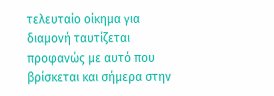τελευταίο οίκημα για διαμονή ταυτίζεται προφανώς με αυτό που βρίσκεται και σήμερα στην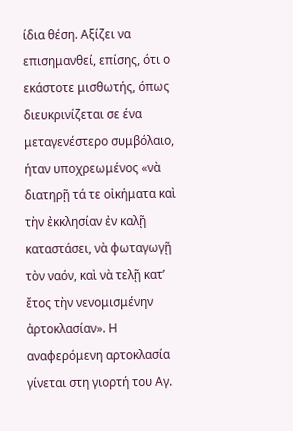ίδια θέση. Αξίζει να επισημανθεί, επίσης, ότι ο εκάστοτε μισθωτής, όπως διευκρινίζεται σε ένα μεταγενέστερο συμβόλαιο, ήταν υποχρεωμένος «νὰ διατηρῇ τά τε οἰκήματα καὶ τὴν ἐκκλησίαν ἐν καλῇ καταστάσει, νὰ φωταγωγῇ τὸν ναόν, καὶ νὰ τελῇ κατ’ ἔτος τὴν νενομισμένην ἀρτοκλασίαν». Η αναφερόμενη αρτοκλασία γίνεται στη γιορτή του Αγ.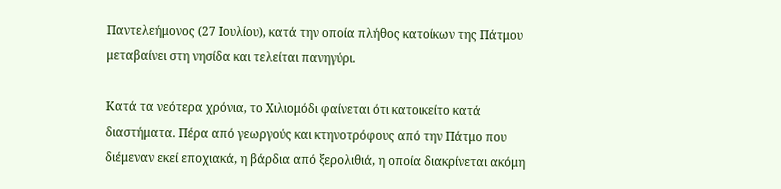Παντελεήμονος (27 Ιουλίου), κατά την οποία πλήθος κατοίκων της Πάτμου μεταβαίνει στη νησίδα και τελείται πανηγύρι.

Κατά τα νεότερα χρόνια, το Χιλιομόδι φαίνεται ότι κατοικείτο κατά διαστήματα. Πέρα από γεωργούς και κτηνοτρόφους από την Πάτμο που διέμεναν εκεί εποχιακά, η βάρδια από ξερολιθιά, η οποία διακρίνεται ακόμη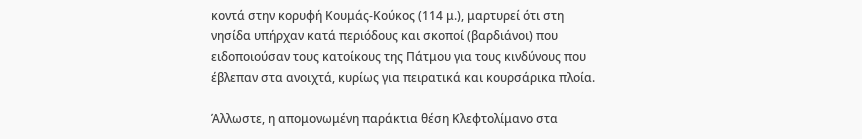κοντά στην κορυφή Κουμάς-Κούκος (114 μ.), μαρτυρεί ότι στη νησίδα υπήρχαν κατά περιόδους και σκοποί (βαρδιάνοι) που ειδοποιούσαν τους κατοίκους της Πάτμου για τους κινδύνους που έβλεπαν στα ανοιχτά, κυρίως για πειρατικά και κουρσάρικα πλοία.

Άλλωστε, η απομονωμένη παράκτια θέση Κλεφτολίμανο στα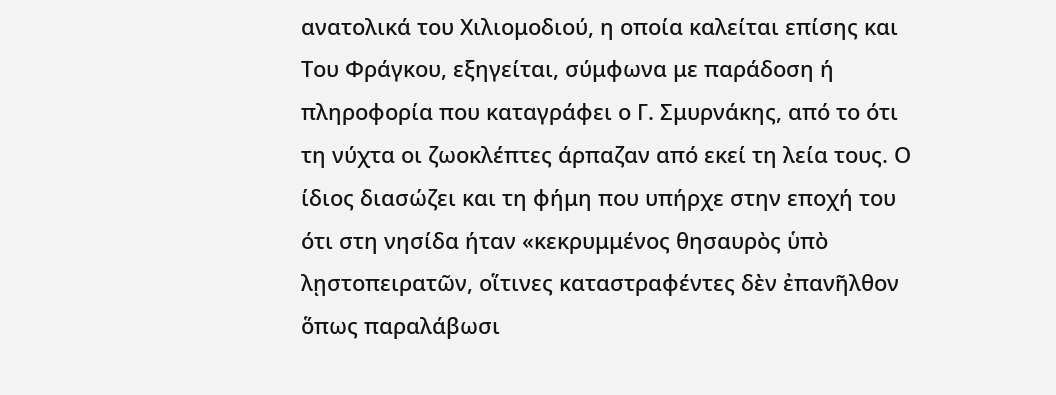ανατολικά του Χιλιομοδιού, η οποία καλείται επίσης και Του Φράγκου, εξηγείται, σύμφωνα με παράδοση ή πληροφορία που καταγράφει ο Γ. Σμυρνάκης, από το ότι τη νύχτα οι ζωοκλέπτες άρπαζαν από εκεί τη λεία τους. Ο ίδιος διασώζει και τη φήμη που υπήρχε στην εποχή του ότι στη νησίδα ήταν «κεκρυμμένος θησαυρὸς ὑπὸ λῃστοπειρατῶν, οἵτινες καταστραφέντες δὲν ἐπανῆλθον ὅπως παραλάβωσι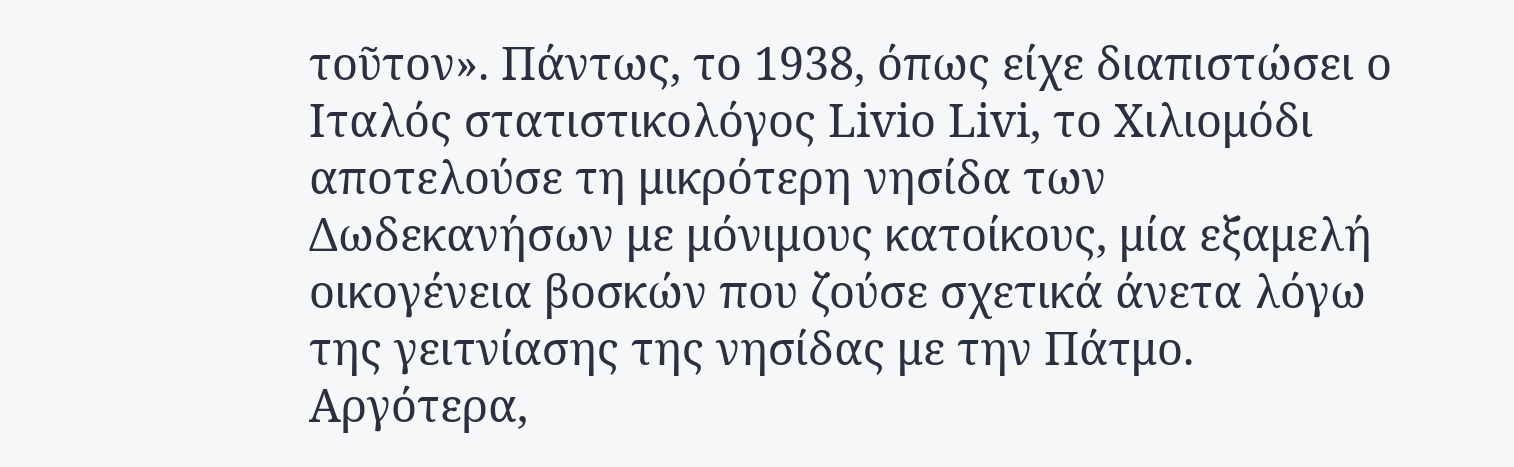τοῦτον». Πάντως, το 1938, όπως είχε διαπιστώσει ο Ιταλός στατιστικολόγος Livio Livi, το Χιλιομόδι αποτελούσε τη μικρότερη νησίδα των Δωδεκανήσων με μόνιμους κατοίκους, μία εξαμελή οικογένεια βοσκών που ζούσε σχετικά άνετα λόγω της γειτνίασης της νησίδας με την Πάτμο. Αργότερα,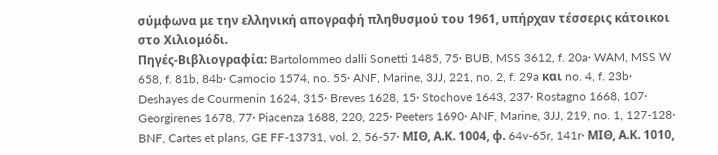σύμφωνα με την ελληνική απογραφή πληθυσμού του 1961, υπήρχαν τέσσερις κάτοικοι στο Χιλιομόδι.
Πηγές-Βιβλιογραφία: Bartolommeo dalli Sonetti 1485, 75· BUB, MSS 3612, f. 20a· WAM, MSS W 658, f. 81b, 84b· Camocio 1574, no. 55· ANF, Marine, 3JJ, 221, no. 2, f. 29a και no. 4, f. 23b· Deshayes de Courmenin 1624, 315· Breves 1628, 15· Stochove 1643, 237· Rostagno 1668, 107· Georgirenes 1678, 77· Piacenza 1688, 220, 225· Peeters 1690· ANF, Marine, 3JJ, 219, no. 1, 127-128· BNF, Cartes et plans, GE FF-13731, vol. 2, 56-57· ΜΙΘ, Α.Κ. 1004, φ. 64v-65r, 141r· ΜΙΘ, Α.Κ. 1010,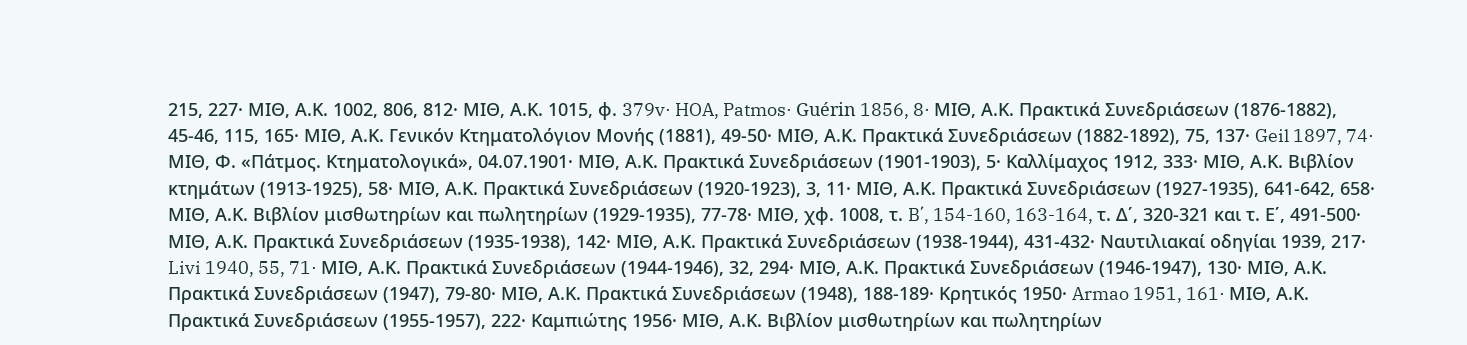215, 227· ΜΙΘ, Α.Κ. 1002, 806, 812· ΜΙΘ, Α.Κ. 1015, φ. 379v· HOA, Patmos· Guérin 1856, 8· ΜΙΘ, Α.Κ. Πρακτικά Συνεδριάσεων (1876-1882), 45-46, 115, 165· ΜΙΘ, Α.Κ. Γενικόν Κτηματολόγιον Μονής (1881), 49-50· ΜΙΘ, Α.Κ. Πρακτικά Συνεδριάσεων (1882-1892), 75, 137· Geil 1897, 74· ΜΙΘ, Φ. «Πάτμος. Κτηματολογικά», 04.07.1901· ΜΙΘ, Α.Κ. Πρακτικά Συνεδριάσεων (1901-1903), 5· Καλλίμαχος 1912, 333· ΜΙΘ, Α.Κ. Βιβλίον κτημάτων (1913-1925), 58· ΜΙΘ, Α.Κ. Πρακτικά Συνεδριάσεων (1920-1923), 3, 11· ΜΙΘ, Α.Κ. Πρακτικά Συνεδριάσεων (1927-1935), 641-642, 658· ΜΙΘ, Α.Κ. Βιβλίον μισθωτηρίων και πωλητηρίων (1929-1935), 77-78· ΜΙΘ, χφ. 1008, τ. B΄, 154-160, 163-164, τ. Δ΄, 320-321 και τ. Ε΄, 491-500· ΜΙΘ, Α.Κ. Πρακτικά Συνεδριάσεων (1935-1938), 142· ΜΙΘ, Α.Κ. Πρακτικά Συνεδριάσεων (1938-1944), 431-432· Ναυτιλιακαί οδηγίαι 1939, 217· Livi 1940, 55, 71· ΜΙΘ, Α.Κ. Πρακτικά Συνεδριάσεων (1944-1946), 32, 294· ΜΙΘ, Α.Κ. Πρακτικά Συνεδριάσεων (1946-1947), 130· ΜΙΘ, Α.Κ. Πρακτικά Συνεδριάσεων (1947), 79-80· ΜΙΘ, Α.Κ. Πρακτικά Συνεδριάσεων (1948), 188-189· Κρητικός 1950· Armao 1951, 161· ΜΙΘ, Α.Κ. Πρακτικά Συνεδριάσεων (1955-1957), 222· Καμπιώτης 1956· ΜΙΘ, Α.Κ. Βιβλίον μισθωτηρίων και πωλητηρίων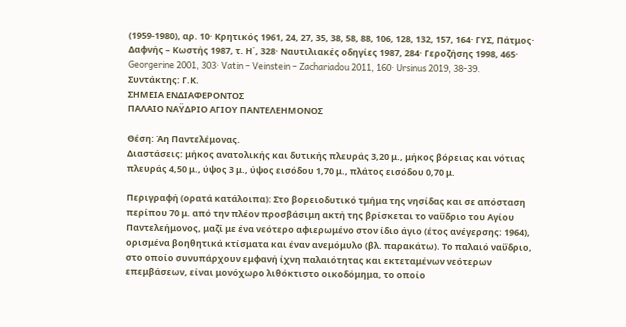(1959-1980), αρ. 10· Κρητικός 1961, 24, 27, 35, 38, 58, 88, 106, 128, 132, 157, 164· ΓΥΣ, Πάτμος· Δαφνής – Κωστής 1987, τ. Η΄, 328· Ναυτιλιακές οδηγίες 1987, 284· Γεροζήσης 1998, 465· Georgerine 2001, 303· Vatin – Veinstein – Zachariadou 2011, 160· Ursinus 2019, 38-39.
Συντάκτης: Γ.Κ.
ΣΗΜΕΙΑ ΕΝΔΙΑΦΕΡΟΝΤΟΣ
ΠΑΛΑΙΟ ΝΑΫΔΡΙΟ ΑΓΙΟΥ ΠΑΝΤΕΛΕΗΜΟΝΟΣ

Θέση: Άη Παντελέμονας.
Διαστάσεις: μήκος ανατολικής και δυτικής πλευράς 3,20 μ., μήκος βόρειας και νότιας πλευράς 4,50 μ., ύψος 3 μ., ύψος εισόδου 1,70 μ., πλάτος εισόδου 0,70 μ.

Περιγραφή (ορατά κατάλοιπα): Στο βορειοδυτικό τμήμα της νησίδας και σε απόσταση περίπου 70 μ. από την πλέον προσβάσιμη ακτή της βρίσκεται το ναΰδριο του Αγίου Παντελεήμονος, μαζί με ένα νεότερο αφιερωμένο στον ίδιο άγιο (έτος ανέγερσης: 1964), ορισμένα βοηθητικά κτίσματα και έναν ανεμόμυλο (βλ. παρακάτω). Το παλαιό ναΰδριο, στο οποίο συνυπάρχουν εμφανή ίχνη παλαιότητας και εκτεταμένων νεότερων επεμβάσεων, είναι μονόχωρο λιθόκτιστο οικοδόμημα, το οποίο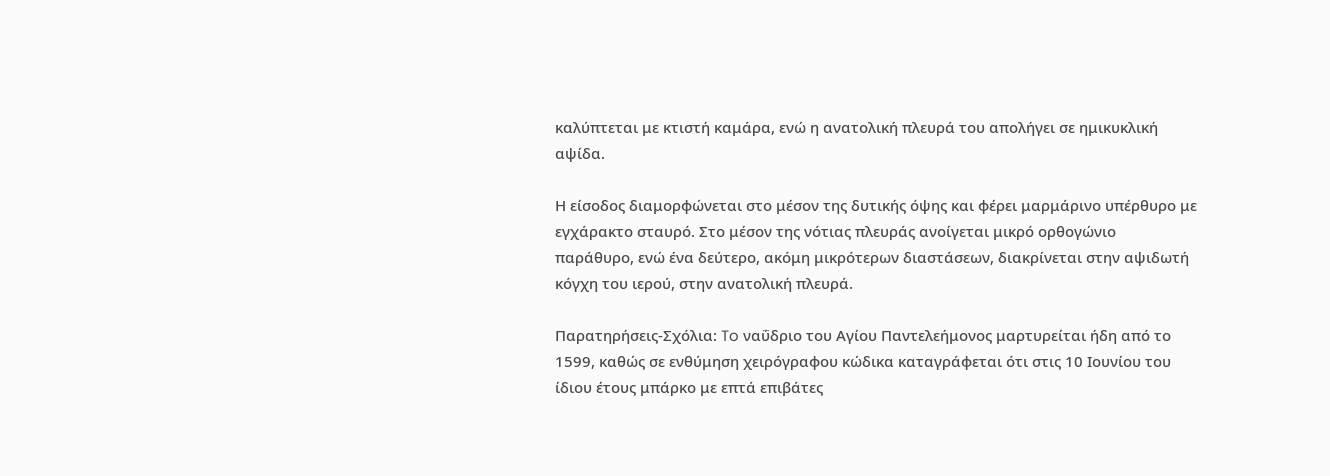καλύπτεται με κτιστή καμάρα, ενώ η ανατολική πλευρά του απολήγει σε ημικυκλική αψίδα.

Η είσοδος διαμορφώνεται στο μέσον της δυτικής όψης και φέρει μαρμάρινο υπέρθυρο με εγχάρακτο σταυρό. Στο μέσον της νότιας πλευράς ανοίγεται μικρό ορθογώνιο παράθυρο, ενώ ένα δεύτερο, ακόμη μικρότερων διαστάσεων, διακρίνεται στην αψιδωτή κόγχη του ιερού, στην ανατολική πλευρά.

Παρατηρήσεις-Σχόλια: To ναΰδριο του Αγίου Παντελεήμονος μαρτυρείται ήδη από το 1599, καθώς σε ενθύμηση χειρόγραφου κώδικα καταγράφεται ότι στις 10 Ιουνίου του ίδιου έτους μπάρκο με επτά επιβάτες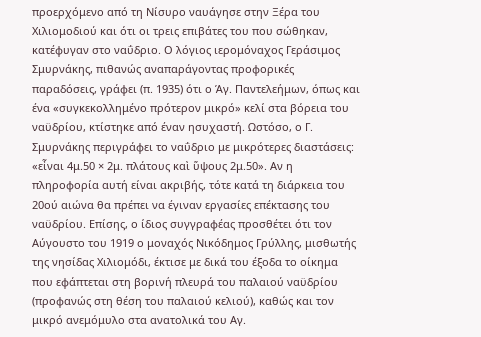προερχόμενο από τη Νίσυρο ναυάγησε στην Ξέρα του Χιλιομοδιού και ότι οι τρεις επιβάτες του που σώθηκαν, κατέφυγαν στο ναΰδριο. Ο λόγιος ιερομόναχος Γεράσιμος Σμυρνάκης, πιθανώς αναπαράγοντας προφορικές παραδόσεις, γράφει (π. 1935) ότι ο Άγ. Παντελεήμων, όπως και ένα «συγκεκολλημένο πρότερον μικρό» κελί στα βόρεια του ναϋδρίου, κτίστηκε από έναν ησυχαστή. Ωστόσο, ο Γ. Σμυρνάκης περιγράφει το ναΰδριο με μικρότερες διαστάσεις: «εἶναι 4μ.50 × 2μ. πλάτους καὶ ὕψους 2μ.50». Αν η πληροφορία αυτή είναι ακριβής, τότε κατά τη διάρκεια του 20ού αιώνα θα πρέπει να έγιναν εργασίες επέκτασης του ναϋδρίου. Επίσης, ο ίδιος συγγραφέας προσθέτει ότι τον Αύγουστο του 1919 ο μοναχός Νικόδημος Γρύλλης, μισθωτής της νησίδας Χιλιομόδι, έκτισε με δικά του έξοδα το οίκημα που εφάπτεται στη βορινή πλευρά του παλαιού ναϋδρίου (προφανώς στη θέση του παλαιού κελιού), καθώς και τον μικρό ανεμόμυλο στα ανατολικά του Αγ.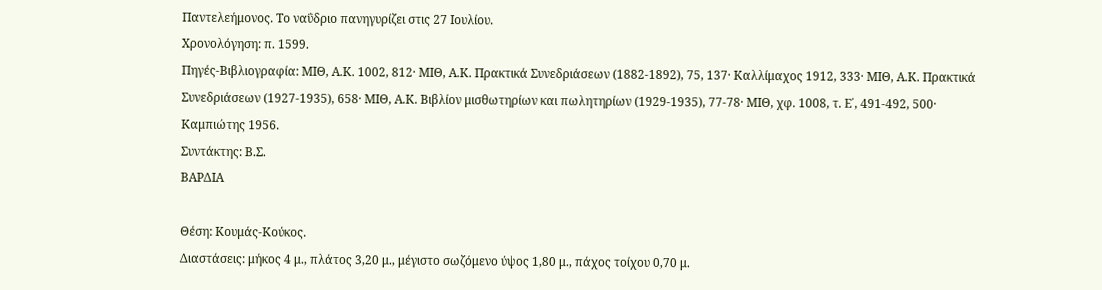Παντελεήμονος. Το ναΰδριο πανηγυρίζει στις 27 Ιουλίου.
Χρονολόγηση: π. 1599.
Πηγές-Βιβλιογραφία: ΜΙΘ, Α.Κ. 1002, 812· ΜΙΘ, Α.Κ. Πρακτικά Συνεδριάσεων (1882-1892), 75, 137· Καλλίμαχος 1912, 333· ΜΙΘ, Α.Κ. Πρακτικά Συνεδριάσεων (1927-1935), 658· ΜΙΘ, Α.Κ. Βιβλίον μισθωτηρίων και πωλητηρίων (1929-1935), 77-78· ΜΙΘ, χφ. 1008, τ. Ε΄, 491-492, 500· Καμπιώτης 1956.
Συντάκτης: Β.Σ.
ΒΑΡΔΙΑ

Θέση: Κουμάς-Κούκος.
Διαστάσεις: μήκος 4 μ., πλάτος 3,20 μ., μέγιστο σωζόμενο ύψος 1,80 μ., πάχος τοίχου 0,70 μ.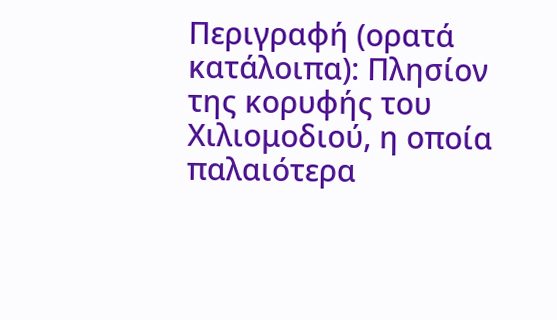Περιγραφή (ορατά κατάλοιπα): Πλησίον της κορυφής του Χιλιομοδιού, η οποία παλαιότερα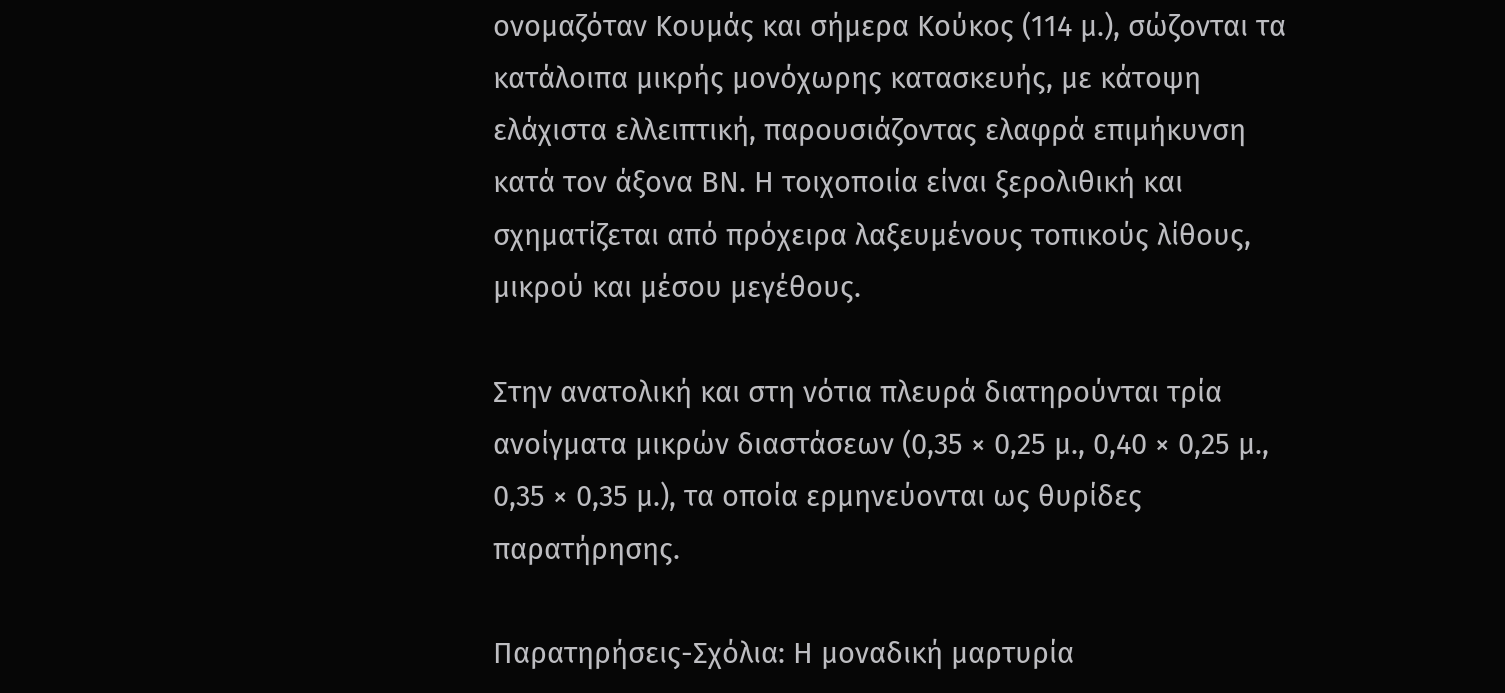ονομαζόταν Κουμάς και σήμερα Κούκος (114 μ.), σώζονται τα κατάλοιπα μικρής μονόχωρης κατασκευής, με κάτοψη ελάχιστα ελλειπτική, παρουσιάζοντας ελαφρά επιμήκυνση κατά τον άξονα ΒΝ. Η τοιχοποιία είναι ξερολιθική και σχηματίζεται από πρόχειρα λαξευμένους τοπικούς λίθους, μικρού και μέσου μεγέθους.

Στην ανατολική και στη νότια πλευρά διατηρούνται τρία ανοίγματα μικρών διαστάσεων (0,35 × 0,25 μ., 0,40 × 0,25 μ., 0,35 × 0,35 μ.), τα οποία ερμηνεύονται ως θυρίδες παρατήρησης.

Παρατηρήσεις-Σχόλια: Η μοναδική μαρτυρία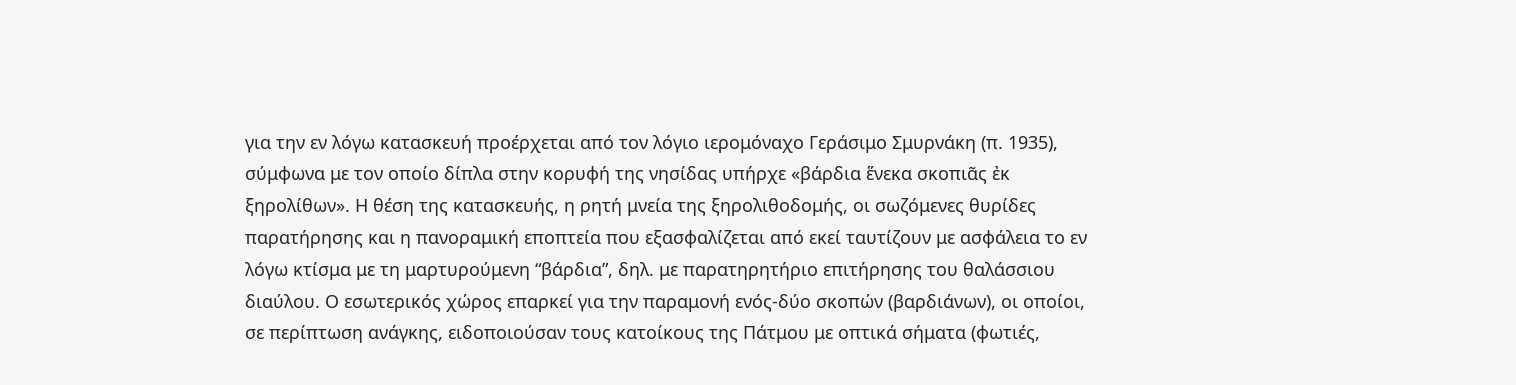για την εν λόγω κατασκευή προέρχεται από τον λόγιο ιερομόναχο Γεράσιμο Σμυρνάκη (π. 1935), σύμφωνα με τον οποίο δίπλα στην κορυφή της νησίδας υπήρχε «βάρδια ἕνεκα σκοπιᾶς ἐκ ξηρολίθων». Η θέση της κατασκευής, η ρητή μνεία της ξηρολιθοδομής, οι σωζόμενες θυρίδες παρατήρησης και η πανοραμική εποπτεία που εξασφαλίζεται από εκεί ταυτίζουν με ασφάλεια το εν λόγω κτίσμα με τη μαρτυρούμενη “βάρδια”, δηλ. με παρατηρητήριο επιτήρησης του θαλάσσιου διαύλου. Ο εσωτερικός χώρος επαρκεί για την παραμονή ενός-δύο σκοπών (βαρδιάνων), οι οποίοι, σε περίπτωση ανάγκης, ειδοποιούσαν τους κατοίκους της Πάτμου με οπτικά σήματα (φωτιές,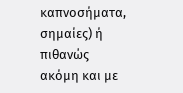καπνοσήματα, σημαίες) ή πιθανώς ακόμη και με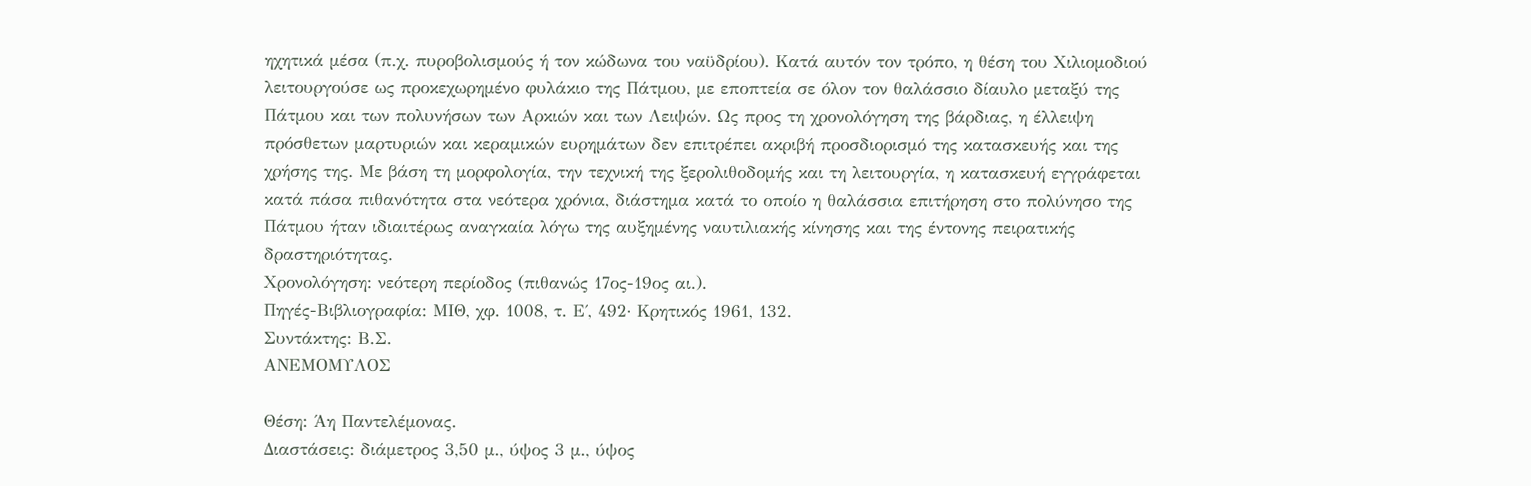ηχητικά μέσα (π.χ. πυροβολισμούς ή τον κώδωνα του ναϋδρίου). Κατά αυτόν τον τρόπο, η θέση του Χιλιομοδιού λειτουργούσε ως προκεχωρημένο φυλάκιο της Πάτμου, με εποπτεία σε όλον τον θαλάσσιο δίαυλο μεταξύ της Πάτμου και των πολυνήσων των Αρκιών και των Λειψών. Ως προς τη χρονολόγηση της βάρδιας, η έλλειψη πρόσθετων μαρτυριών και κεραμικών ευρημάτων δεν επιτρέπει ακριβή προσδιορισμό της κατασκευής και της χρήσης της. Με βάση τη μορφολογία, την τεχνική της ξερολιθοδομής και τη λειτουργία, η κατασκευή εγγράφεται κατά πάσα πιθανότητα στα νεότερα χρόνια, διάστημα κατά το οποίο η θαλάσσια επιτήρηση στο πολύνησο της Πάτμου ήταν ιδιαιτέρως αναγκαία λόγω της αυξημένης ναυτιλιακής κίνησης και της έντονης πειρατικής δραστηριότητας.
Χρονολόγηση: νεότερη περίοδος (πιθανώς 17ος-19ος αι.).
Πηγές-Βιβλιογραφία: ΜΙΘ, χφ. 1008, τ. Ε΄, 492· Κρητικός 1961, 132.
Συντάκτης: Β.Σ.
ΑΝΕΜΟΜΥΛΟΣ

Θέση: Άη Παντελέμονας.
Διαστάσεις: διάμετρος 3,50 μ., ύψος 3 μ., ύψος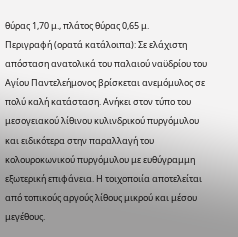θύρας 1,70 μ., πλάτος θύρας 0,65 μ.
Περιγραφή (ορατά κατάλοιπα): Σε ελάχιστη απόσταση ανατολικά του παλαιού ναϋδρίου του Αγίου Παντελεήμονος βρίσκεται ανεμόμυλος σε πολύ καλή κατάσταση. Ανήκει στον τύπο του μεσογειακού λίθινου κυλινδρικού πυργόμυλου και ειδικότερα στην παραλλαγή του κολουροκωνικού πυργόμυλου με ευθύγραμμη εξωτερική επιφάνεια. Η τοιχοποιία αποτελείται από τοπικούς αργούς λίθους μικρού και μέσου μεγέθους.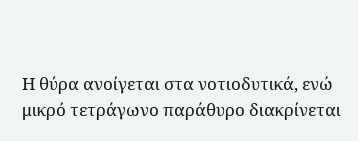Η θύρα ανοίγεται στα νοτιοδυτικά, ενώ μικρό τετράγωνο παράθυρο διακρίνεται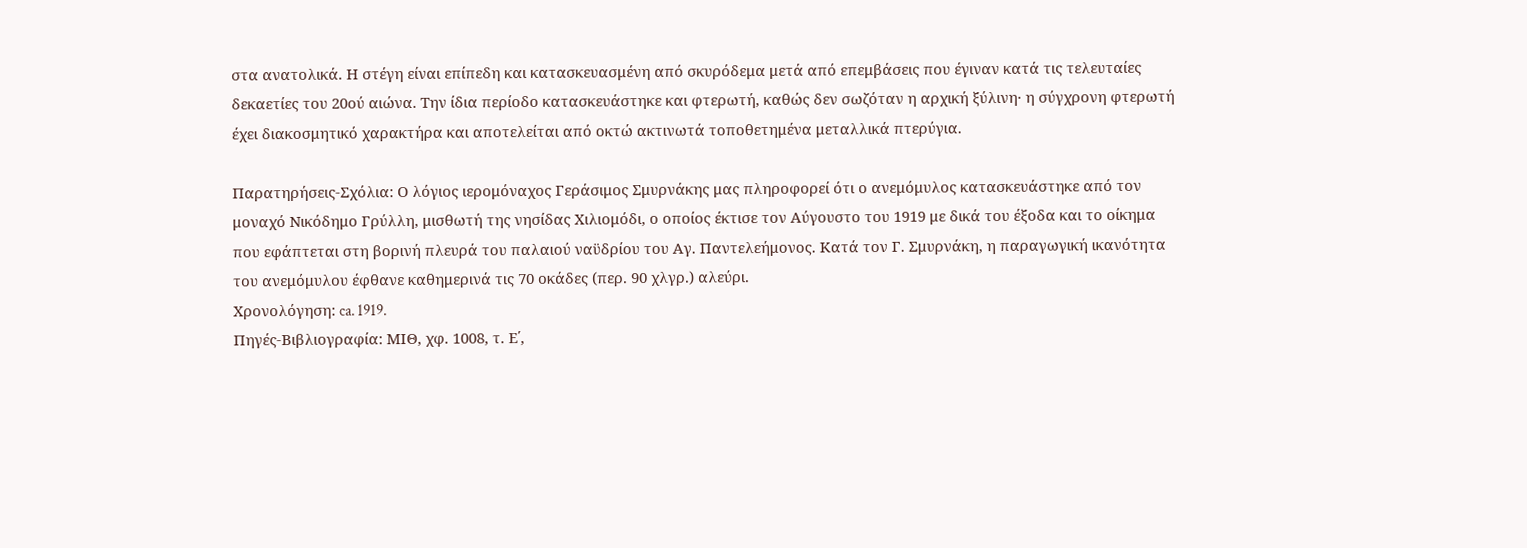στα ανατολικά. Η στέγη είναι επίπεδη και κατασκευασμένη από σκυρόδεμα μετά από επεμβάσεις που έγιναν κατά τις τελευταίες δεκαετίες του 20ού αιώνα. Την ίδια περίοδο κατασκευάστηκε και φτερωτή, καθώς δεν σωζόταν η αρχική ξύλινη· η σύγχρονη φτερωτή έχει διακοσμητικό χαρακτήρα και αποτελείται από οκτώ ακτινωτά τοποθετημένα μεταλλικά πτερύγια.

Παρατηρήσεις-Σχόλια: Ο λόγιος ιερομόναχος Γεράσιμος Σμυρνάκης μας πληροφορεί ότι ο ανεμόμυλος κατασκευάστηκε από τον μοναχό Νικόδημο Γρύλλη, μισθωτή της νησίδας Χιλιομόδι, ο οποίος έκτισε τον Αύγουστο του 1919 με δικά του έξοδα και το οίκημα που εφάπτεται στη βορινή πλευρά του παλαιού ναϋδρίου του Αγ. Παντελεήμονος. Κατά τον Γ. Σμυρνάκη, η παραγωγική ικανότητα του ανεμόμυλου έφθανε καθημερινά τις 70 οκάδες (περ. 90 χλγρ.) αλεύρι.
Χρονολόγηση: ca. 1919.
Πηγές-Βιβλιογραφία: ΜΙΘ, χφ. 1008, τ. Ε΄,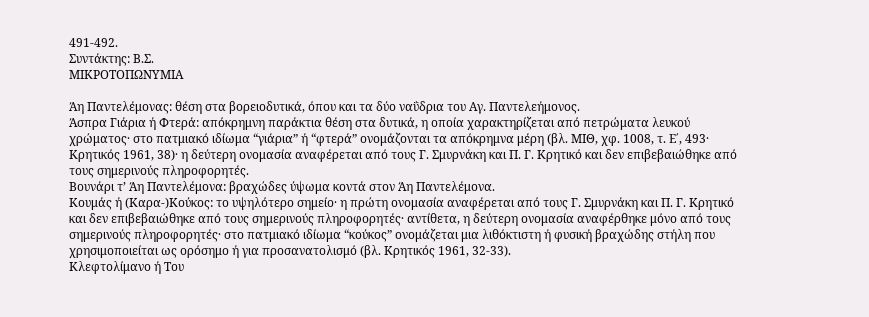491-492.
Συντάκτης: Β.Σ.
ΜΙΚΡΟΤΟΠΩΝΥΜΙΑ

Άη Παντελέμονας: θέση στα βορειοδυτικά, όπου και τα δύο ναΰδρια του Αγ. Παντελεήμονος.
Άσπρα Γιάρια ή Φτερά: απόκρημνη παράκτια θέση στα δυτικά, η οποία χαρακτηρίζεται από πετρώματα λευκού χρώματος· στο πατμιακό ιδίωμα “γιάρια” ή “φτερά” ονομάζονται τα απόκρημνα μέρη (βλ. ΜΙΘ, χφ. 1008, τ. Ε΄, 493· Κρητικός 1961, 38)· η δεύτερη ονομασία αναφέρεται από τους Γ. Σμυρνάκη και Π. Γ. Κρητικό και δεν επιβεβαιώθηκε από τους σημερινούς πληροφορητές.
Βουνάρι τ’ Άη Παντελέμονα: βραχώδες ύψωμα κοντά στον Άη Παντελέμονα.
Κουμάς ή (Καρα-)Κούκος: το υψηλότερο σημείο· η πρώτη ονομασία αναφέρεται από τους Γ. Σμυρνάκη και Π. Γ. Κρητικό και δεν επιβεβαιώθηκε από τους σημερινούς πληροφορητές· αντίθετα, η δεύτερη ονομασία αναφέρθηκε μόνο από τους σημερινούς πληροφορητές· στο πατμιακό ιδίωμα “κούκος” ονομάζεται μια λιθόκτιστη ή φυσική βραχώδης στήλη που χρησιμοποιείται ως ορόσημο ή για προσανατολισμό (βλ. Κρητικός 1961, 32-33).
Κλεφτολίμανο ή Του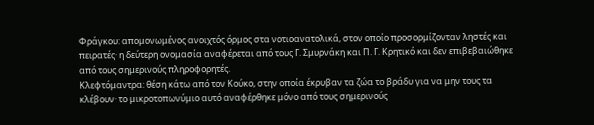Φράγκου: απομονωμένος ανοιχτός όρμος στα νοτιοανατολικά, στον οποίο προσορμίζονταν ληστές και πειρατές· η δεύτερη ονομασία αναφέρεται από τους Γ. Σμυρνάκη και Π. Γ. Κρητικό και δεν επιβεβαιώθηκε από τους σημερινούς πληροφορητές.
Κλεφτόμαντρα: θέση κάτω από τον Κούκο, στην οποία έκρυβαν τα ζώα το βράδυ για να μην τους τα κλέβουν· το μικροτοπωνύμιο αυτό αναφέρθηκε μόνο από τους σημερινούς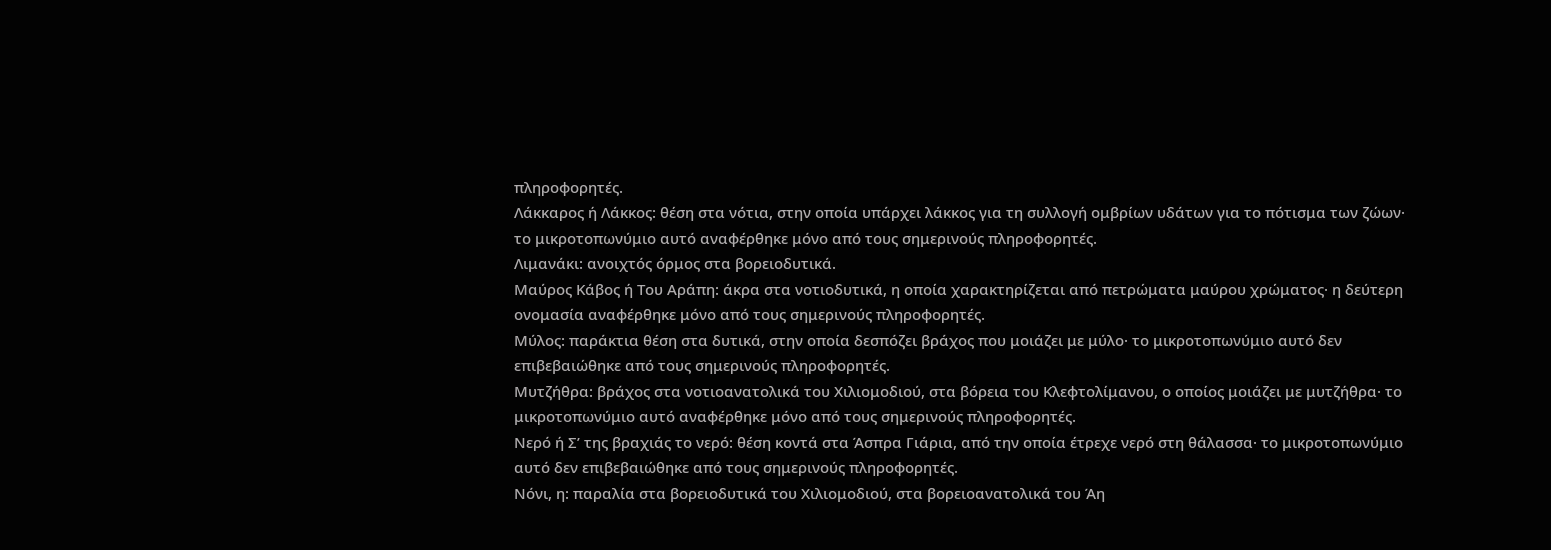πληροφορητές.
Λάκκαρος ή Λάκκος: θέση στα νότια, στην οποία υπάρχει λάκκος για τη συλλογή ομβρίων υδάτων για το πότισμα των ζώων· το μικροτοπωνύμιο αυτό αναφέρθηκε μόνο από τους σημερινούς πληροφορητές.
Λιμανάκι: ανοιχτός όρμος στα βορειοδυτικά.
Μαύρος Κάβος ή Του Αράπη: άκρα στα νοτιοδυτικά, η οποία χαρακτηρίζεται από πετρώματα μαύρου χρώματος· η δεύτερη ονομασία αναφέρθηκε μόνο από τους σημερινούς πληροφορητές.
Μύλος: παράκτια θέση στα δυτικά, στην οποία δεσπόζει βράχος που μοιάζει με μύλο· το μικροτοπωνύμιο αυτό δεν επιβεβαιώθηκε από τους σημερινούς πληροφορητές.
Μυτζήθρα: βράχος στα νοτιοανατολικά του Χιλιομοδιού, στα βόρεια του Κλεφτολίμανου, ο οποίος μοιάζει με μυτζήθρα· το μικροτοπωνύμιο αυτό αναφέρθηκε μόνο από τους σημερινούς πληροφορητές.
Νερό ή Σ’ της βραχιάς το νερό: θέση κοντά στα Άσπρα Γιάρια, από την οποία έτρεχε νερό στη θάλασσα· το μικροτοπωνύμιο αυτό δεν επιβεβαιώθηκε από τους σημερινούς πληροφορητές.
Νόνι, η: παραλία στα βορειοδυτικά του Χιλιομοδιού, στα βορειοανατολικά του Άη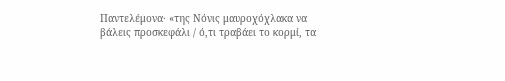Παντελέμονα· «της Νόνις μαυροχόχλακα να βάλεις προσκεφάλι / ό,τι τραβάει το κορμί, τα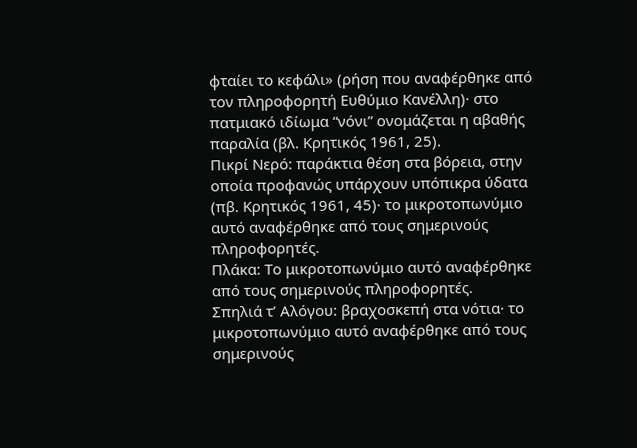φταίει το κεφάλι» (ρήση που αναφέρθηκε από τον πληροφορητή Ευθύμιο Κανέλλη)· στο πατμιακό ιδίωμα “νόνι” ονομάζεται η αβαθής παραλία (βλ. Κρητικός 1961, 25).
Πικρί Νερό: παράκτια θέση στα βόρεια, στην οποία προφανώς υπάρχουν υπόπικρα ύδατα (πβ. Κρητικός 1961, 45)· το μικροτοπωνύμιο αυτό αναφέρθηκε από τους σημερινούς πληροφορητές.
Πλάκα: Το μικροτοπωνύμιο αυτό αναφέρθηκε από τους σημερινούς πληροφορητές.
Σπηλιά τ’ Αλόγου: βραχοσκεπή στα νότια· το μικροτοπωνύμιο αυτό αναφέρθηκε από τους σημερινούς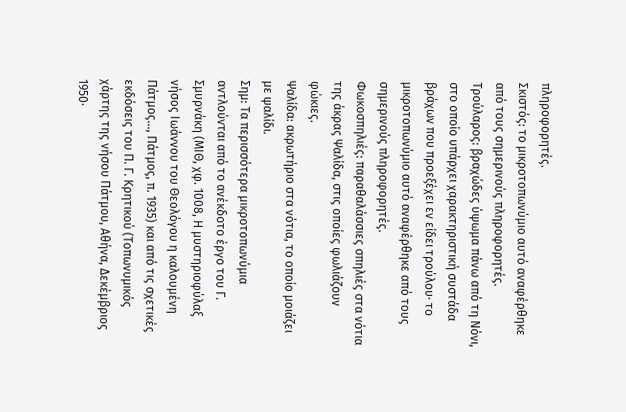πληροφορητές.
Σκιστός: το μικροτοπωνύμιο αυτό αναφέρθηκε από τους σημερινούς πληροφορητές.
Τρούλαρος: βραχώδες ύψωμα πάνω από τη Νόνι, στο οποίο υπάρχει χαρακτηριστική συστάδα βράχων που προεξέχει εν είδει τρούλου· το μικροτοπωνύμιο αυτό αναφέρθηκε από τους σημερινούς πληροφορητές.
Φωκοσπηλιές: παραθαλάσσιες σπηλιές στα νότια της άκρας Ψαλίδα, στις οποίες φωλιάζουν φώκιες.
Ψαλίδα: ακρωτήριο στα νότια, το οποίο μοιάζει με ψαλίδι.
Σημ: Τα περισσότερα μικροτοπωνύμια αντλούνται από το ανέκδοτο έργο του Γ. Σμυρνάκη (ΜΙΘ, χφ. 1008, Η μυστηριοφύλαξ νήσος Ιωάννου του Θεολόγου η καλουμένη Πάτμος…, Πάτμος, π. 1935) και από τις σχετικές εκδόσεις του Π. Γ. Κρητικού (Τοπωνυμικός χάρτης της νήσου Πάτμου, Αθήνα, Δεκέμβριος 1950·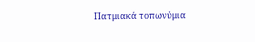Πατμιακά τοπωνύμια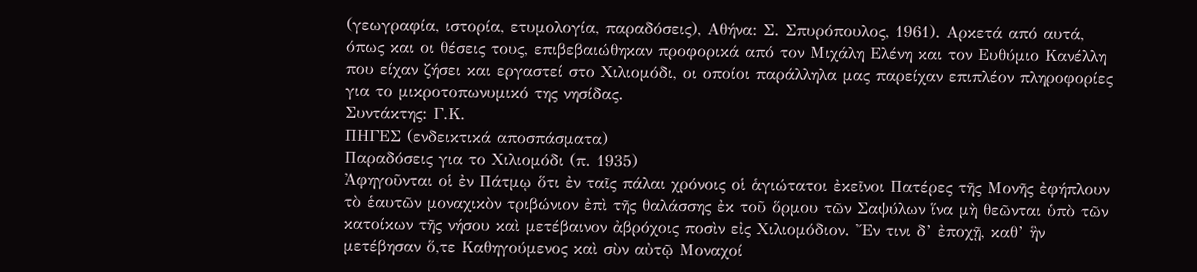(γεωγραφία, ιστορία, ετυμολογία, παραδόσεις), Αθήνα: Σ. Σπυρόπουλος, 1961). Αρκετά από αυτά, όπως και οι θέσεις τους, επιβεβαιώθηκαν προφορικά από τον Μιχάλη Ελένη και τον Ευθύμιο Κανέλλη που είχαν ζήσει και εργαστεί στο Χιλιομόδι, οι οποίοι παράλληλα μας παρείχαν επιπλέον πληροφορίες για το μικροτοπωνυμικό της νησίδας.
Συντάκτης: Γ.Κ.
ΠHΓΕΣ (ενδεικτικά αποσπάσματα)
Παραδόσεις για το Χιλιομόδι (π. 1935)
Ἀφηγοῦνται οἱ ἐν Πάτμῳ ὅτι ἐν ταῖς πάλαι χρόνοις οἱ ἁγιώτατοι ἐκεῖνοι Πατέρες τῆς Μονῆς ἐφήπλουν τὸ ἑαυτῶν μοναχικὸν τριβώνιον ἐπὶ τῆς θαλάσσης ἐκ τοῦ ὅρμου τῶν Σαψύλων ἵνα μὴ θεῶνται ὑπὸ τῶν κατοίκων τῆς νήσου καὶ μετέβαινον ἀβρόχοις ποσὶν εἰς Χιλιομόδιον. Ἔν τινι δ’ ἐποχῇ, καθ’ ἣν μετέβησαν ὅ,τε Καθηγούμενος καὶ σὺν αὐτῷ Μοναχοί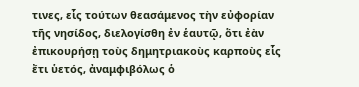τινες, εἷς τούτων θεασάμενος τὴν εὐφορίαν τῆς νησίδος, διελογίσθη ἐν ἑαυτῷ, ὅτι ἐὰν ἐπικουρήσῃ τοὺς δημητριακοὺς καρποὺς εἷς ἔτι ὑετός, ἀναμφιβόλως ὁ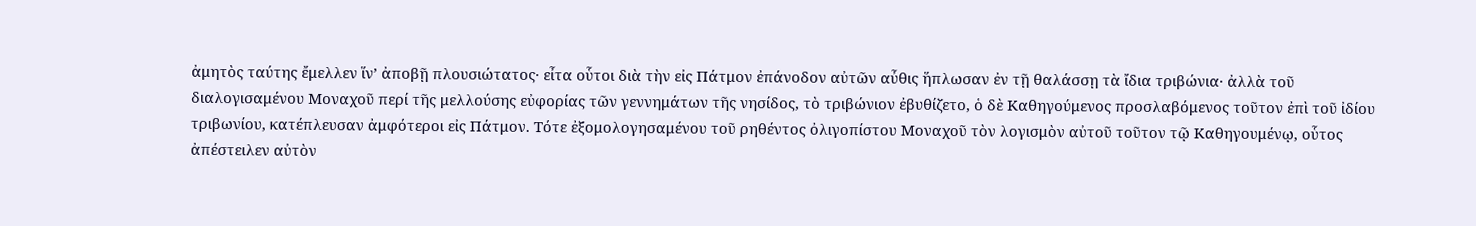ἀμητὸς ταύτης ἔμελλεν ἵν’ ἀποβῇ πλουσιώτατος· εἶτα οὗτοι διὰ τὴν εἰς Πάτμον ἐπάνοδον αὐτῶν αὖθις ἥπλωσαν ἐν τῇ θαλάσσῃ τὰ ἴδια τριβώνια· ἀλλὰ τοῦ διαλογισαμένου Μοναχοῦ περί τῆς μελλούσης εὐφορίας τῶν γεννημάτων τῆς νησίδος, τὸ τριβώνιον ἐβυθίζετο, ὁ δὲ Καθηγούμενος προσλαβόμενος τοῦτον ἐπὶ τοῦ ἰδίου τριβωνίου, κατέπλευσαν ἀμφότεροι εἰς Πάτμον. Τότε ἐξομολογησαμένου τοῦ ρηθέντος ὀλιγοπίστου Μοναχοῦ τὸν λογισμὸν αὐτοῦ τοῦτον τῷ Καθηγουμένῳ, οὗτος ἀπέστειλεν αὐτὸν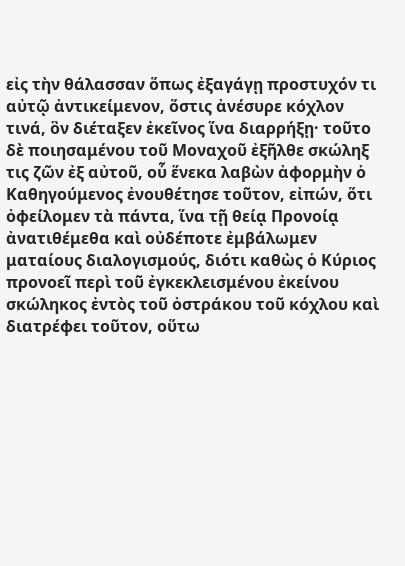εἰς τὴν θάλασσαν ὅπως ἐξαγάγῃ προστυχόν τι αὐτῷ ἀντικείμενον, ὅστις ἀνέσυρε κόχλον τινά, ὃν διέταξεν ἐκεῖνος ἵνα διαρρήξῃ· τοῦτο δὲ ποιησαμένου τοῦ Μοναχοῦ ἐξῆλθε σκώληξ τις ζῶν ἐξ αὐτοῦ, οὗ ἕνεκα λαβὼν ἀφορμὴν ὁ Καθηγούμενος ἐνουθέτησε τοῦτον, εἰπών, ὅτι ὀφείλομεν τὰ πάντα, ἵνα τῇ θείᾳ Προνοίᾳ ἀνατιθέμεθα καὶ οὐδέποτε ἐμβάλωμεν ματαίους διαλογισμούς, διότι καθὼς ὁ Κύριος προνοεῖ περὶ τοῦ ἐγκεκλεισμένου ἐκείνου σκώληκος ἐντὸς τοῦ ὀστράκου τοῦ κόχλου καὶ διατρέφει τοῦτον, οὕτω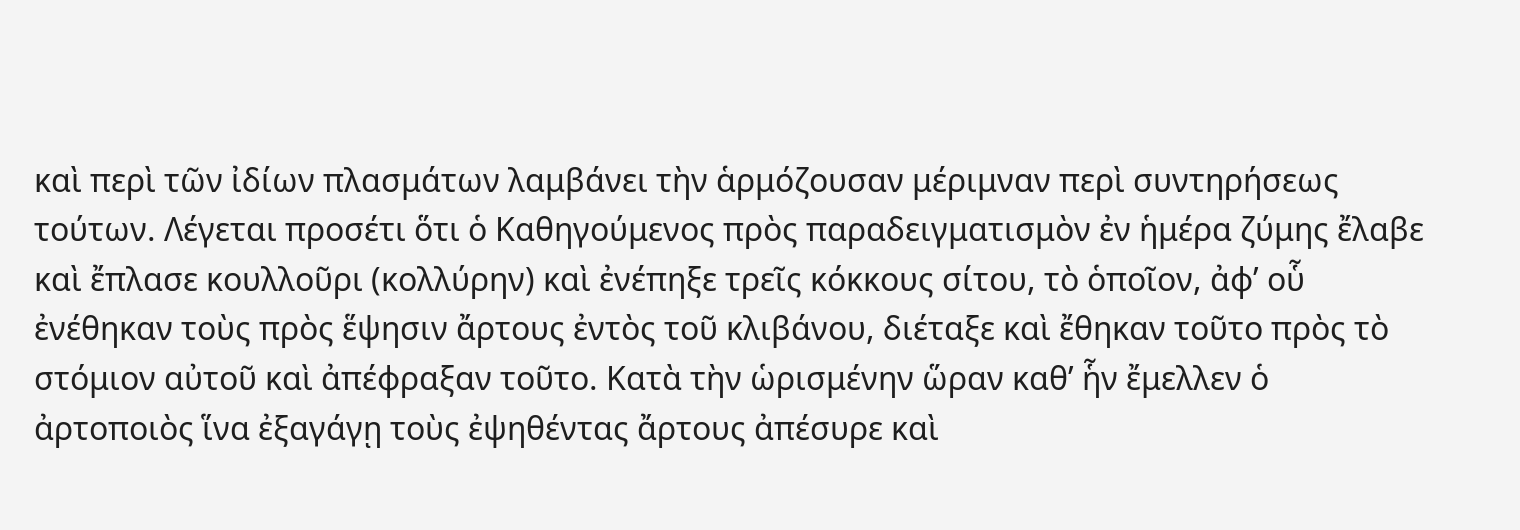καὶ περὶ τῶν ἰδίων πλασμάτων λαμβάνει τὴν ἁρμόζουσαν μέριμναν περὶ συντηρήσεως τούτων. Λέγεται προσέτι ὅτι ὁ Καθηγούμενος πρὸς παραδειγματισμὸν ἐν ἡμέρα ζύμης ἔλαβε καὶ ἔπλασε κουλλοῦρι (κολλύρην) καὶ ἐνέπηξε τρεῖς κόκκους σίτου, τὸ ὁποῖον, ἀφ’ οὗ ἐνέθηκαν τοὺς πρὸς ἕψησιν ἄρτους ἐντὸς τοῦ κλιβάνου, διέταξε καὶ ἔθηκαν τοῦτο πρὸς τὸ στόμιον αὐτοῦ καὶ ἀπέφραξαν τοῦτο. Κατὰ τὴν ὡρισμένην ὥραν καθ’ ἧν ἔμελλεν ὁ ἀρτοποιὸς ἵνα ἐξαγάγῃ τοὺς ἐψηθέντας ἄρτους ἀπέσυρε καὶ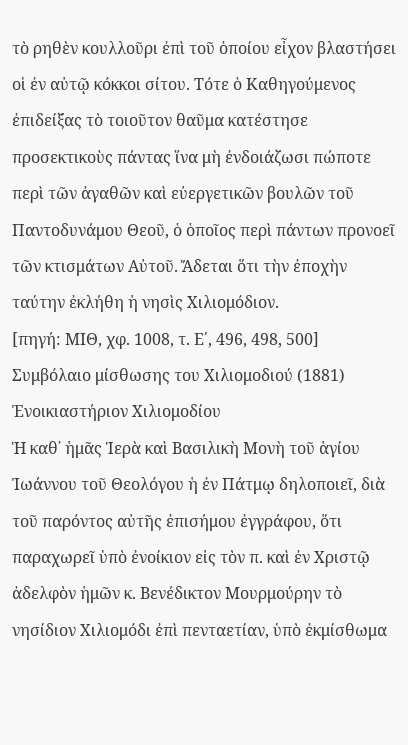τὸ ρηθὲν κουλλοῦρι ἐπὶ τοῦ ὁποίου εἶχον βλαστήσει οἱ ἐν αὐτῷ κόκκοι σίτου. Τότε ὁ Καθηγούμενος ἐπιδείξας τὸ τοιοῦτον θαῦμα κατέστησε προσεκτικοὺς πάντας ἵνα μὴ ἐνδοιάζωσι πώποτε περὶ τῶν ἀγαθῶν καὶ εὐεργετικῶν βουλῶν τοῦ Παντοδυνάμου Θεοῦ, ὁ ὁποῖος περὶ πάντων προνοεῖ τῶν κτισμάτων Αὐτοῦ. Ἄδεται ὅτι τὴν ἐποχὴν ταύτην ἐκλήθη ἡ νησὶς Χιλιομόδιον.
[πηγή: ΜΙΘ, χφ. 1008, τ. Ε΄, 496, 498, 500]
Συμβόλαιο μίσθωσης του Χιλιομοδιού (1881)
Ἐνοικιαστήριον Χιλιομοδίου
Ἡ καθ᾿ ἡμᾶς Ἱερὰ καὶ Βασιλικὴ Μονὴ τοῦ ἁγίου Ἰωάννου τοῦ Θεολόγου ἡ ἐν Πάτμῳ δηλοποιεῖ, διὰ τοῦ παρόντος αὐτῆς ἐπισήμου ἐγγράφου, ὅτι παραχωρεῖ ὑπὸ ἐνοίκιον εἰς τὸν π. καὶ ἐν Χριστῷ ἀδελφὸν ἡμῶν κ. Βενέδικτον Μουρμούρην τὸ νησίδιον Χιλιομόδι ἐπὶ πενταετίαν, ὑπὸ ἐκμίσθωμα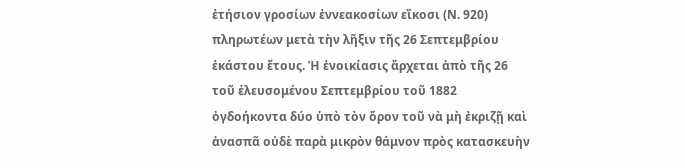ἐτήσιον γροσίων ἐννεακοσίων εἴκοσι (Ν. 920) πληρωτέων μετὰ τὴν λῆξιν τῆς 26 Σεπτεμβρίου ἑκάστου ἔτους. Ἡ ἐνοικίασις ἄρχεται ἀπὸ τῆς 26 τοῦ ἐλευσομένου Σεπτεμβρίου τοῦ 1882 ὀγδοήκοντα δύο ὑπὸ τὸν ὅρον τοῦ νὰ μὴ ἐκριζῇ καὶ ἀνασπᾶ οὐδὲ παρὰ μικρὸν θάμνον πρὸς κατασκευὴν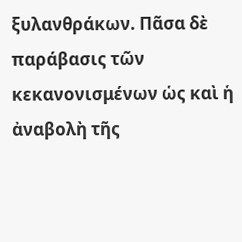ξυλανθράκων. Πᾶσα δὲ παράβασις τῶν κεκανονισμένων ὡς καὶ ἡ ἀναβολὴ τῆς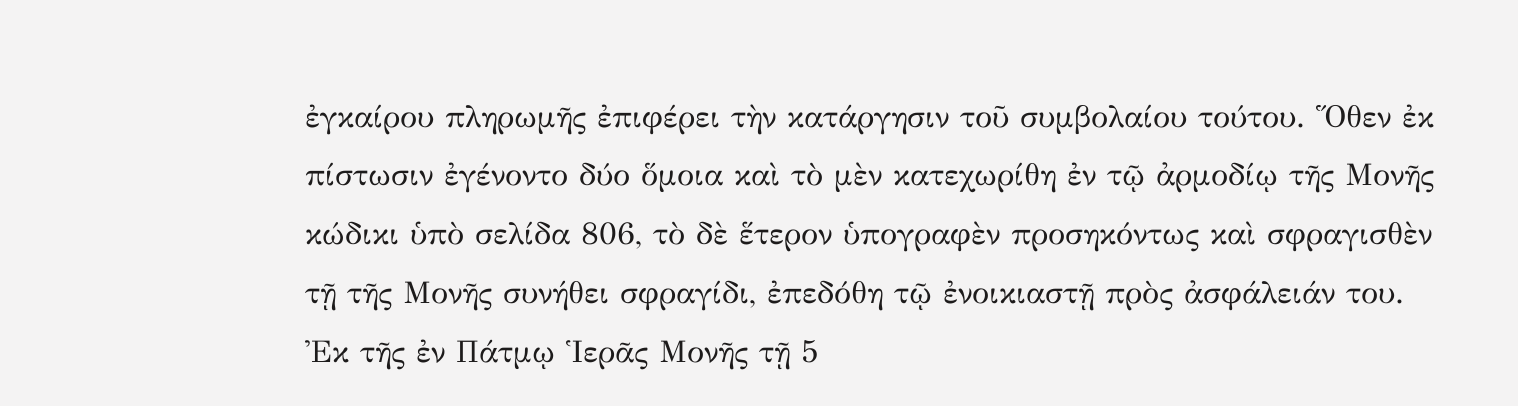ἐγκαίρου πληρωμῆς ἐπιφέρει τὴν κατάργησιν τοῦ συμβολαίου τούτου. Ὅθεν ἐκ πίστωσιν ἐγένοντο δύο ὅμοια καὶ τὸ μὲν κατεχωρίθη ἐν τῷ ἀρμοδίῳ τῆς Μονῆς κώδικι ὑπὸ σελίδα 806, τὸ δὲ ἕτερον ὑπογραφὲν προσηκόντως καὶ σφραγισθὲν τῇ τῆς Μονῆς συνήθει σφραγίδι, ἐπεδόθη τῷ ἐνοικιαστῇ πρὸς ἀσφάλειάν του.
Ἐκ τῆς ἐν Πάτμῳ Ἱερᾶς Μονῆς τῇ 5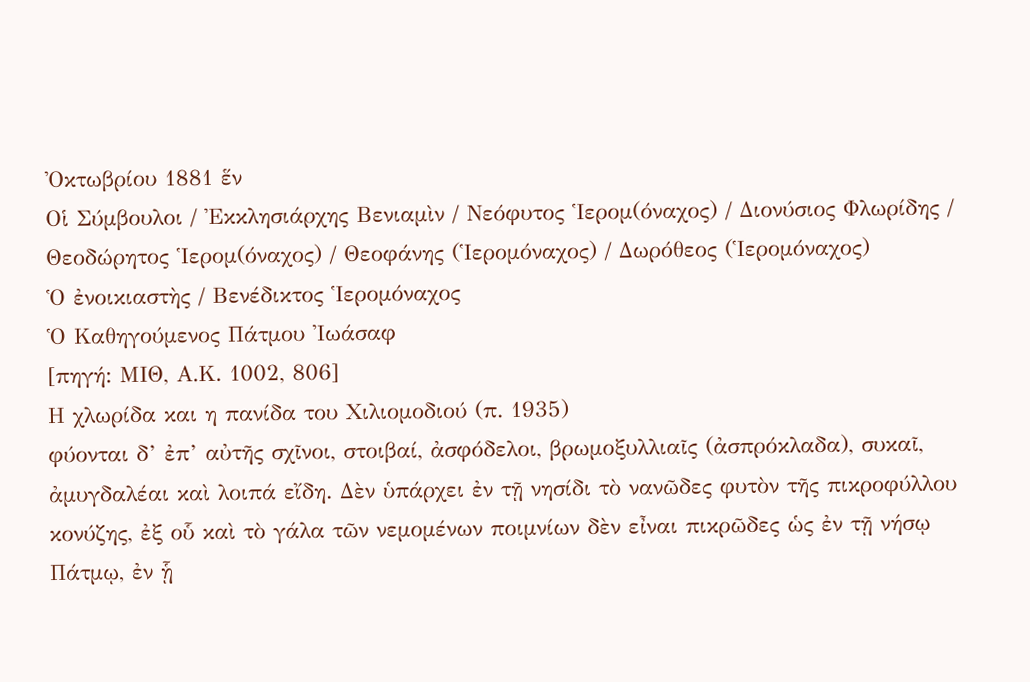Ὀκτωβρίου 1881 ἕν
Οἱ Σύμβουλοι / Ἐκκλησιάρχης Βενιαμὶν / Νεόφυτος Ἱερομ(όναχος) / Διονύσιος Φλωρίδης / Θεοδώρητος Ἱερομ(όναχος) / Θεοφάνης (Ἱερομόναχος) / Δωρόθεος (Ἱερομόναχος)
Ὁ ἐνοικιαστὴς / Βενέδικτος Ἱερομόναχος
Ὁ Καθηγούμενος Πάτμου Ἰωάσαφ
[πηγή: ΜΙΘ, Α.Κ. 1002, 806]
Η χλωρίδα και η πανίδα του Χιλιομοδιού (π. 1935)
φύονται δ’ ἐπ’ αὐτῆς σχῖνοι, στοιβαί, ἀσφόδελοι, βρωμοξυλλιαῖς (ἀσπρόκλαδα), συκαῖ, ἀμυγδαλέαι καὶ λοιπά εἴδη. Δὲν ὑπάρχει ἐν τῇ νησίδι τὸ νανῶδες φυτὸν τῆς πικροφύλλου κονύζης, ἐξ οὗ καὶ τὸ γάλα τῶν νεμομένων ποιμνίων δὲν εἶναι πικρῶδες ὡς ἐν τῇ νήσῳ Πάτμῳ, ἐν ᾗ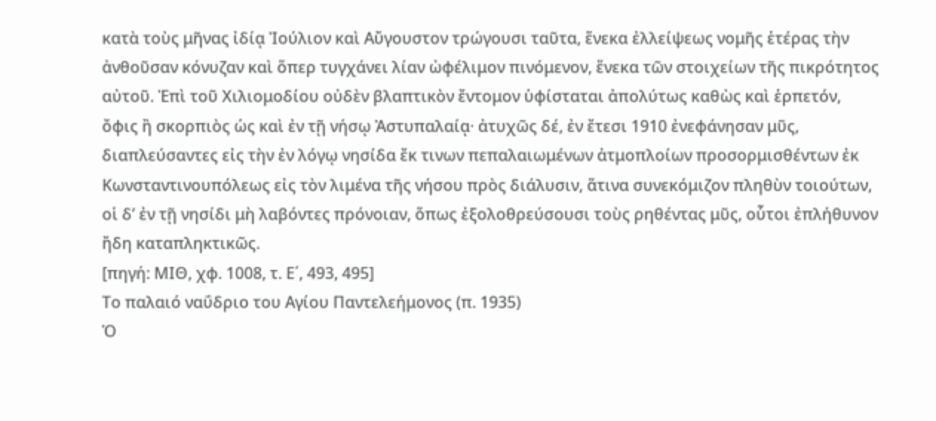κατὰ τοὺς μῆνας ἰδίᾳ Ἰούλιον καὶ Αὔγουστον τρώγουσι ταῦτα, ἕνεκα ἐλλείψεως νομῆς ἑτέρας τὴν ἀνθοῦσαν κόνυζαν καὶ ὅπερ τυγχάνει λίαν ὠφέλιμον πινόμενον, ἕνεκα τῶν στοιχείων τῆς πικρότητος αὐτοῦ. Ἐπὶ τοῦ Χιλιομοδίου οὐδὲν βλαπτικὸν ἔντομον ὑφίσταται ἀπολύτως καθὼς καὶ ἑρπετόν, ὄφις ἢ σκορπιὸς ὡς καὶ ἐν τῇ νήσῳ Ἀστυπαλαίᾳ· ἀτυχῶς δέ, ἐν ἔτεσι 1910 ἐνεφάνησαν μῦς, διαπλεύσαντες εἰς τὴν ἐν λόγῳ νησίδα ἔκ τινων πεπαλαιωμένων ἀτμοπλοίων προσορμισθέντων ἐκ Κωνσταντινουπόλεως εἰς τὸν λιμένα τῆς νήσου πρὸς διάλυσιν, ἅτινα συνεκόμιζον πληθὺν τοιούτων, οἱ δ’ ἐν τῇ νησίδι μὴ λαβόντες πρόνοιαν, ὅπως ἐξολοθρεύσουσι τοὺς ρηθέντας μῦς, οὗτοι ἐπλήθυνον ἤδη καταπληκτικῶς.
[πηγή: ΜΙΘ, χφ. 1008, τ. Ε΄, 493, 495]
Το παλαιό ναΰδριο του Αγίου Παντελεήμονος (π. 1935)
Ὁ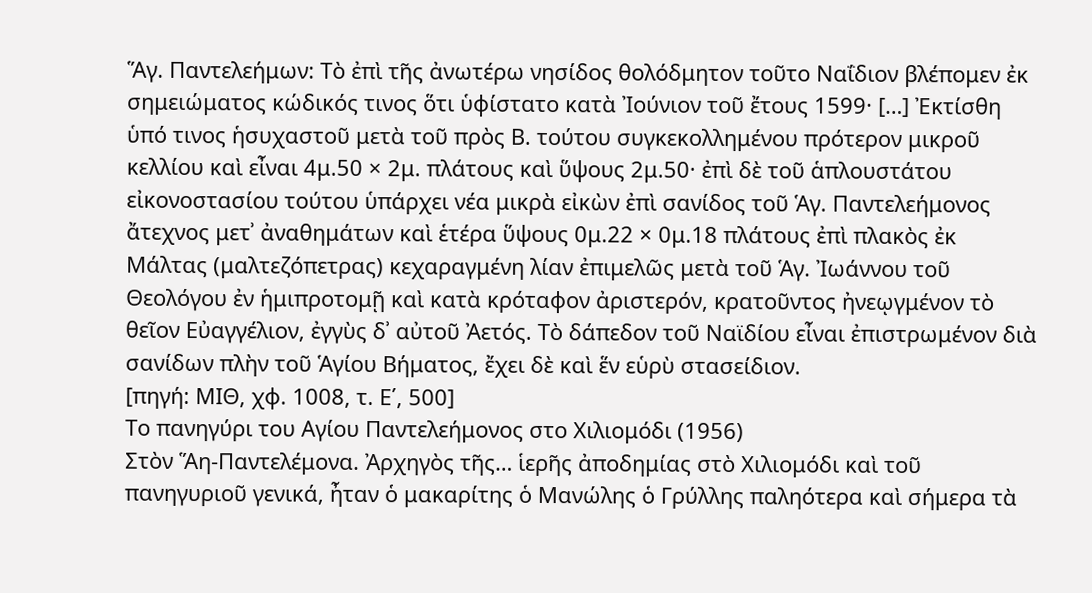Ἅγ. Παντελεήμων: Τὸ ἐπὶ τῆς ἀνωτέρω νησίδος θολόδμητον τοῦτο Ναΐδιον βλέπομεν ἐκ σημειώματος κώδικός τινος ὅτι ὑφίστατο κατὰ Ἰούνιον τοῦ ἔτους 1599· […] Ἐκτίσθη ὑπό τινος ἡσυχαστοῦ μετὰ τοῦ πρὸς Β. τούτου συγκεκολλημένου πρότερον μικροῦ κελλίου καὶ εἶναι 4μ.50 × 2μ. πλάτους καὶ ὕψους 2μ.50· ἐπὶ δὲ τοῦ ἁπλουστάτου εἰκονοστασίου τούτου ὑπάρχει νέα μικρὰ εἰκὼν ἐπὶ σανίδος τοῦ Ἁγ. Παντελεήμονος ἄτεχνος μετʾ ἀναθημάτων καὶ ἑτέρα ὕψους 0μ.22 × 0μ.18 πλάτους ἐπὶ πλακὸς ἐκ Μάλτας (μαλτεζόπετρας) κεχαραγμένη λίαν ἐπιμελῶς μετὰ τοῦ Ἁγ. Ἰωάννου τοῦ Θεολόγου ἐν ἡμιπροτομῇ καὶ κατὰ κρόταφον ἀριστερόν, κρατοῦντος ἠνεῳγμένον τὸ θεῖον Εὐαγγέλιον, ἐγγὺς δʾ αὐτοῦ Ἀετός. Τὸ δάπεδον τοῦ Ναϊδίου εἶναι ἐπιστρωμένον διὰ σανίδων πλὴν τοῦ Ἁγίου Βήματος, ἔχει δὲ καὶ ἕν εὑρὺ στασείδιον.
[πηγή: ΜΙΘ, χφ. 1008, τ. Ε΄, 500]
Το πανηγύρι του Αγίου Παντελεήμονος στο Χιλιομόδι (1956)
Στὸν Ἅη-Παντελέμονα. Ἀρχηγὸς τῆς… ἱερῆς ἀποδημίας στὸ Χιλιομόδι καὶ τοῦ πανηγυριοῦ γενικά, ἦταν ὁ μακαρίτης ὁ Μανώλης ὁ Γρύλλης παληότερα καὶ σήμερα τὰ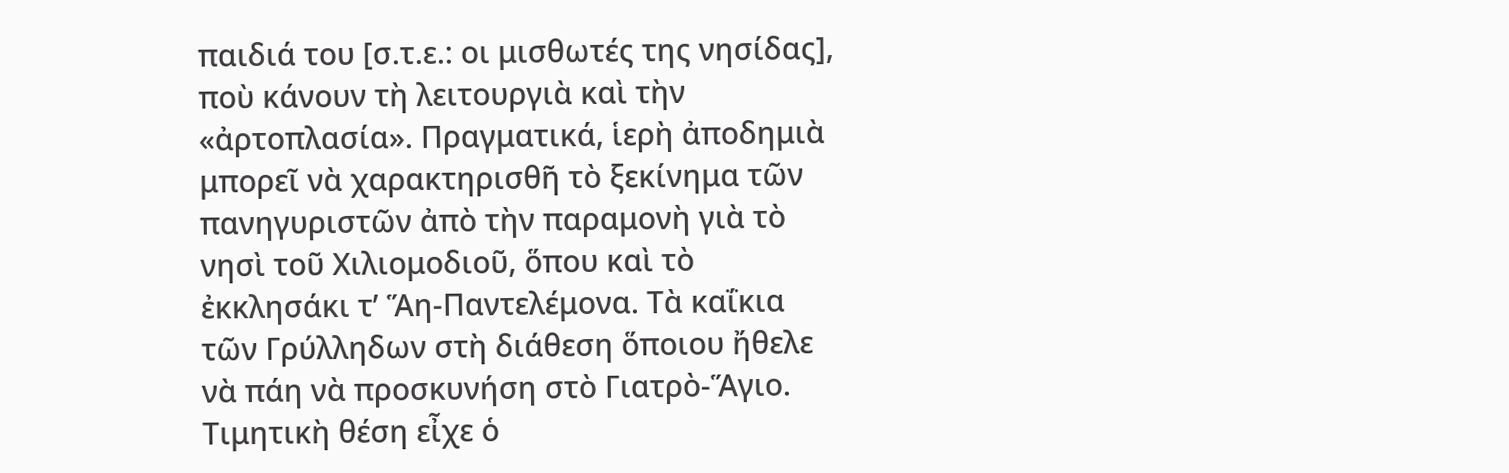παιδιά του [σ.τ.ε.: οι μισθωτές της νησίδας], ποὺ κάνουν τὴ λειτουργιὰ καὶ τὴν «ἀρτοπλασία». Πραγματικά, ἱερὴ ἀποδημιὰ μπορεῖ νὰ χαρακτηρισθῆ τὸ ξεκίνημα τῶν πανηγυριστῶν ἀπὸ τὴν παραμονὴ γιὰ τὸ νησὶ τοῦ Χιλιομοδιοῦ, ὅπου καὶ τὸ ἐκκλησάκι τ’ Ἅη-Παντελέμονα. Τὰ καΐκια τῶν Γρύλληδων στὴ διάθεση ὅποιου ἤθελε νὰ πάη νὰ προσκυνήση στὸ Γιατρὸ-Ἅγιο. Τιμητικὴ θέση εἶχε ὁ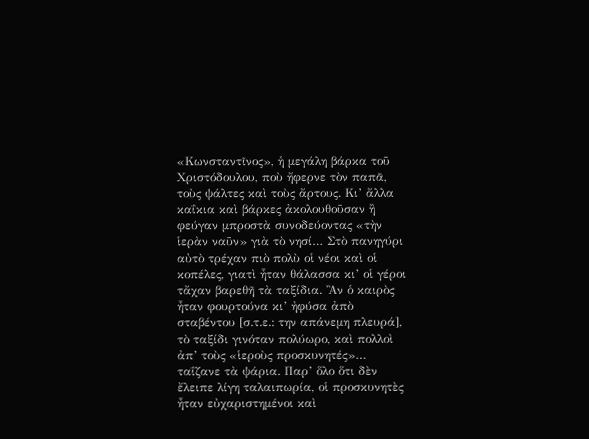«Κωνσταντῖνος», ἡ μεγάλη βάρκα τοῦ Χριστόδουλου, ποὺ ἤφερνε τὸν παπᾶ, τοὺς ψάλτες καὶ τοὺς ἄρτους. Κι’ ἄλλα καΐκια καὶ βάρκες ἀκολουθοῦσαν ἢ φεύγαν μπροστὰ συνοδεύοντας «τὴν ἱερὰν ναῦν» γιὰ τὸ νησί… Στὸ πανηγύρι αὐτὸ τρέχαν πιὸ πολὺ οἱ νέοι καὶ οἱ κοπέλες, γιατὶ ἦταν θάλασσα κι’ οἱ γέροι τἄχαν βαρεθῆ τὰ ταξίδια. Ἂν ὁ καιρὸς ἦταν φουρτούνα κι’ ἠφύσα ἀπὸ σταβέντου [σ.τ.ε.: την απάνεμη πλευρά], τὸ ταξίδι γινόταν πολύωρο, καὶ πολλοὶ ἀπ’ τοὺς «ἱεροὺς προσκυνητές»… ταΐζανε τὰ ψάρια. Παρ’ ὅλο ὅτι δὲν ἔλειπε λίγη ταλαιπωρία, οἱ προσκυνητὲς ἦταν εὐχαριστημένοι καὶ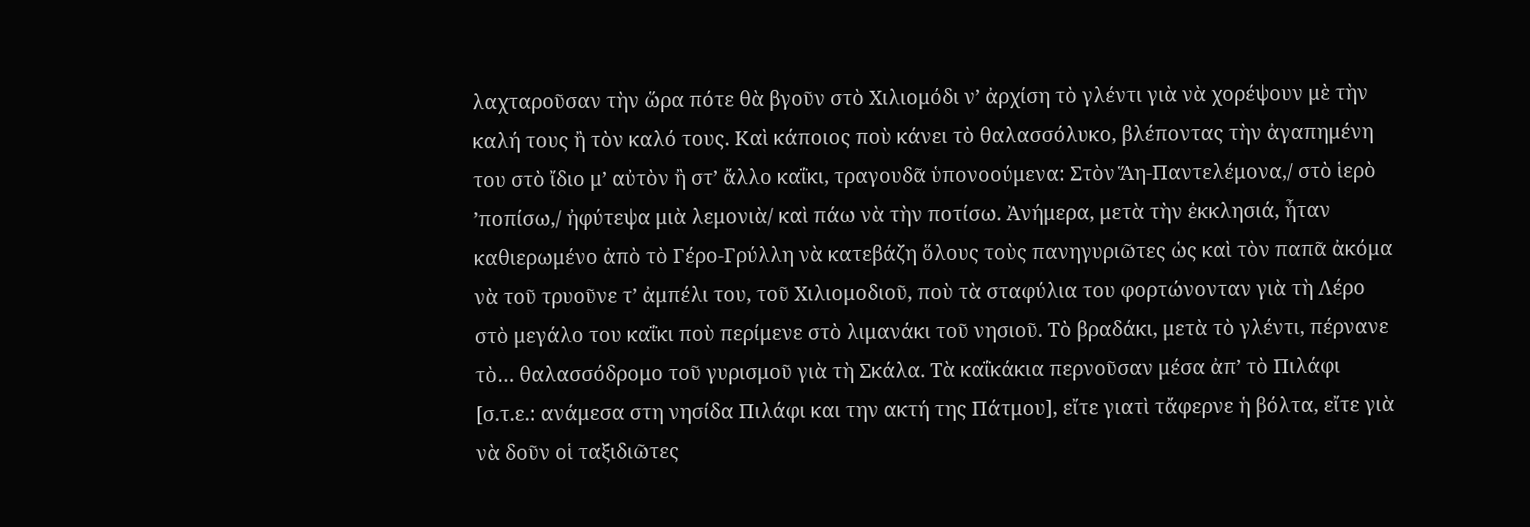λαχταροῦσαν τὴν ὥρα πότε θὰ βγοῦν στὸ Χιλιομόδι ν’ ἀρχίση τὸ γλέντι γιὰ νὰ χορέψουν μὲ τὴν καλή τους ἢ τὸν καλό τους. Καὶ κάποιος ποὺ κάνει τὸ θαλασσόλυκο, βλέποντας τὴν ἀγαπημένη του στὸ ἴδιο μ’ αὐτὸν ἢ στ’ ἄλλο καΐκι, τραγουδᾶ ὑπονοούμενα: Στὸν Ἅη-Παντελέμονα,/ στὸ ἱερὸ ’ποπίσω,/ ἠφύτεψα μιὰ λεμονιὰ/ καὶ πάω νὰ τὴν ποτίσω. Ἀνήμερα, μετὰ τὴν ἐκκλησιά, ἦταν καθιερωμένο ἀπὸ τὸ Γέρο-Γρύλλη νὰ κατεβάζη ὅλους τοὺς πανηγυριῶτες ὡς καὶ τὸν παπᾶ ἀκόμα νὰ τοῦ τρυοῦνε τ’ ἀμπέλι του, τοῦ Χιλιομοδιοῦ, ποὺ τὰ σταφύλια του φορτώνονταν γιὰ τὴ Λέρο στὸ μεγάλο του καΐκι ποὺ περίμενε στὸ λιμανάκι τοῦ νησιοῦ. Τὸ βραδάκι, μετὰ τὸ γλέντι, πέρνανε τὸ… θαλασσόδρομο τοῦ γυρισμοῦ γιὰ τὴ Σκάλα. Τὰ καΐκάκια περνοῦσαν μέσα ἀπ’ τὸ Πιλάφι [σ.τ.ε.: ανάμεσα στη νησίδα Πιλάφι και την ακτή της Πάτμου], εἴτε γιατὶ τἄφερνε ἡ βόλτα, εἴτε γιὰ νὰ δοῦν οἱ ταξιδιῶτες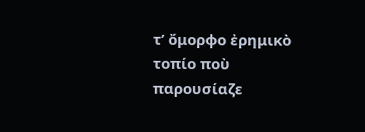τ’ ὄμορφο ἐρημικὸ τοπίο ποὺ παρουσίαζε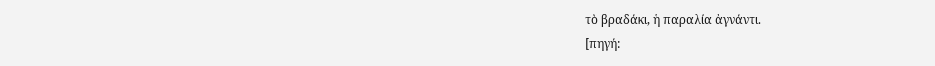τὸ βραδάκι, ἡ παραλία ἀγνάντι.
[πηγή: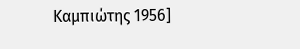Καμπιώτης 1956]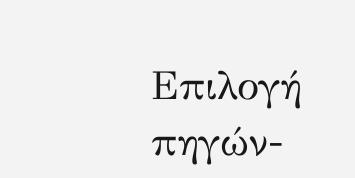Επιλογή πηγών-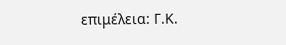επιμέλεια: Γ.Κ.